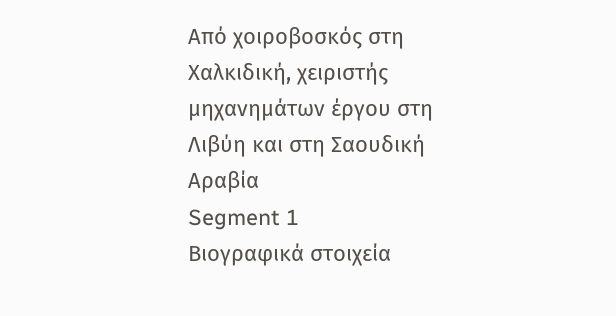Από χοιροβοσκός στη Χαλκιδική, χειριστής μηχανημάτων έργου στη Λιβύη και στη Σαουδική Αραβία
Segment 1
Βιογραφικά στοιχεία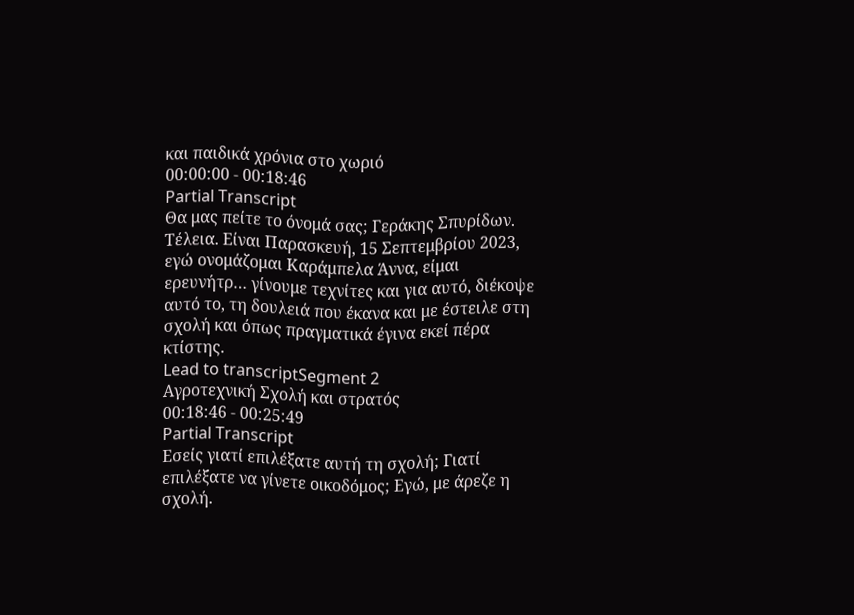και παιδικά χρόνια στο χωριό
00:00:00 - 00:18:46
Partial Transcript
Θα μας πείτε το όνομά σας; Γεράκης Σπυρίδων. Τέλεια. Είναι Παρασκευή, 15 Σεπτεμβρίου 2023, εγώ ονομάζομαι Καράμπελα Άννα, είμαι ερευνήτρ… γίνουμε τεχνίτες και για αυτό, διέκοψε αυτό το, τη δουλειά που έκανα και με έστειλε στη σχολή και όπως πραγματικά έγινα εκεί πέρα κτίστης.
Lead to transcriptSegment 2
Αγροτεχνική Σχολή και στρατός
00:18:46 - 00:25:49
Partial Transcript
Εσείς γιατί επιλέξατε αυτή τη σχολή; Γιατί επιλέξατε να γίνετε οικοδόμος; Εγώ, με άρεζε η σχολή.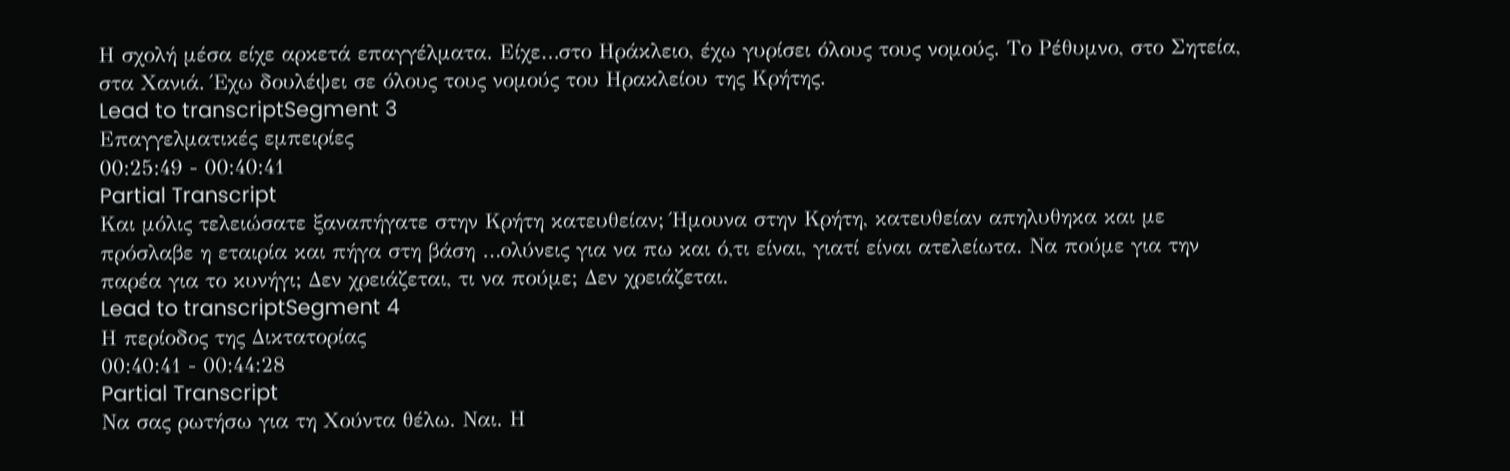Η σχολή μέσα είχε αρκετά επαγγέλματα. Είχε…στο Ηράκλειο, έχω γυρίσει όλους τους νομούς. Το Ρέθυμνο, στο Σητεία, στα Χανιά. Έχω δουλέψει σε όλους τους νομούς του Ηρακλείου της Κρήτης.
Lead to transcriptSegment 3
Επαγγελματικές εμπειρίες
00:25:49 - 00:40:41
Partial Transcript
Και μόλις τελειώσατε ξαναπήγατε στην Κρήτη κατευθείαν; Ήμουνα στην Κρήτη, κατευθείαν απηλυθηκα και με πρόσλαβε η εταιρία και πήγα στη βάση …ολύνεις για να πω και ό,τι είναι, γιατί είναι ατελείωτα. Να πούμε για την παρέα για το κυνήγι; Δεν χρειάζεται, τι να πούμε; Δεν χρειάζεται.
Lead to transcriptSegment 4
Η περίοδος της Δικτατορίας
00:40:41 - 00:44:28
Partial Transcript
Να σας ρωτήσω για τη Χούντα θέλω. Ναι. Η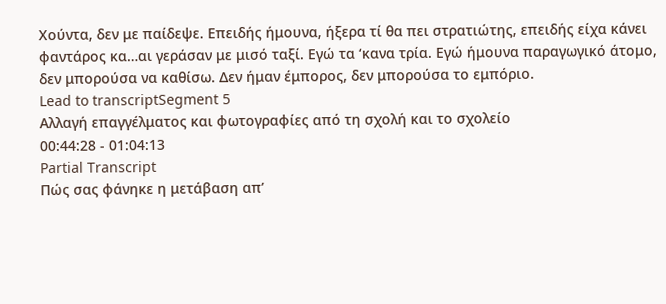Χούντα, δεν με παίδεψε. Επειδής ήμουνα, ήξερα τί θα πει στρατιώτης, επειδής είχα κάνει φαντάρος κα…αι γεράσαν με μισό ταξί. Εγώ τα ‘κανα τρία. Εγώ ήμουνα παραγωγικό άτομο, δεν μπορούσα να καθίσω. Δεν ήμαν έμπορος, δεν μπορούσα το εμπόριο.
Lead to transcriptSegment 5
Αλλαγή επαγγέλματος και φωτογραφίες από τη σχολή και το σχολείο
00:44:28 - 01:04:13
Partial Transcript
Πώς σας φάνηκε η μετάβαση απ’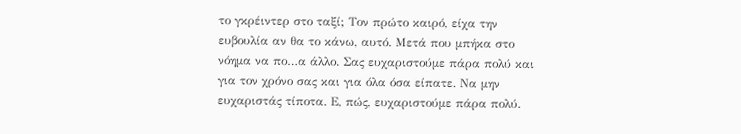το γκρέιντερ στο ταξί; Τον πρώτο καιρό, είχα την ευβουλία αν θα το κάνω, αυτό. Μετά που μπήκα στο νόημα να πο…α άλλο. Σας ευχαριστούμε πάρα πολύ και για τον χρόνο σας και για όλα όσα είπατε. Να μην ευχαριστάς τίποτα. Ε, πώς, ευχαριστούμε πάρα πολύ.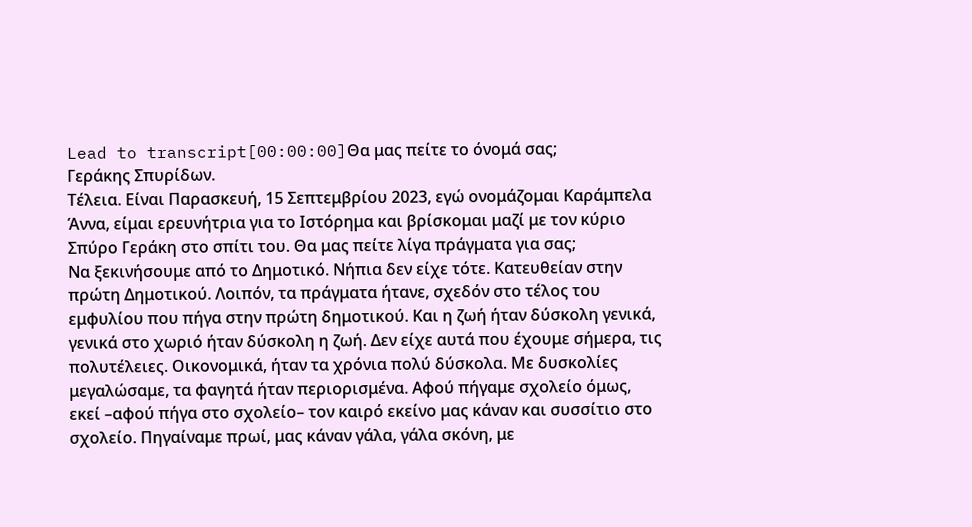Lead to transcript[00:00:00]Θα μας πείτε το όνομά σας;
Γεράκης Σπυρίδων.
Τέλεια. Είναι Παρασκευή, 15 Σεπτεμβρίου 2023, εγώ ονομάζομαι Καράμπελα Άννα, είμαι ερευνήτρια για το Ιστόρημα και βρίσκομαι μαζί με τον κύριο Σπύρο Γεράκη στο σπίτι του. Θα μας πείτε λίγα πράγματα για σας;
Να ξεκινήσουμε από το Δημοτικό. Νήπια δεν είχε τότε. Κατευθείαν στην πρώτη Δημοτικού. Λοιπόν, τα πράγματα ήτανε, σχεδόν στο τέλος του εμφυλίου που πήγα στην πρώτη δημοτικού. Και η ζωή ήταν δύσκολη γενικά, γενικά στο χωριό ήταν δύσκολη η ζωή. Δεν είχε αυτά που έχουμε σήμερα, τις πολυτέλειες. Οικονομικά, ήταν τα χρόνια πολύ δύσκολα. Με δυσκολίες μεγαλώσαμε, τα φαγητά ήταν περιορισμένα. Αφού πήγαμε σχολείο όμως, εκεί –αφού πήγα στο σχολείο– τον καιρό εκείνο μας κάναν και συσσίτιο στο σχολείο. Πηγαίναμε πρωί, μας κάναν γάλα, γάλα σκόνη, με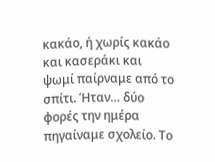κακάο, ή χωρίς κακάο και κασεράκι και ψωμί παίρναμε από το σπίτι. Ήταν… δύο φορές την ημέρα πηγαίναμε σχολείο. Το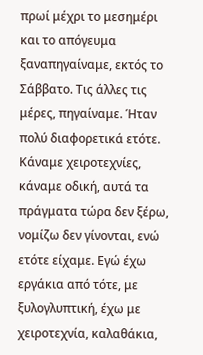πρωί μέχρι το μεσημέρι και το απόγευμα ξαναπηγαίναμε, εκτός το Σάββατο. Τις άλλες τις μέρες, πηγαίναμε. Ήταν πολύ διαφορετικά ετότε. Κάναμε χειροτεχνίες, κάναμε οδική, αυτά τα πράγματα τώρα δεν ξέρω, νομίζω δεν γίνονται, ενώ ετότε είχαμε. Εγώ έχω εργάκια από τότε, με ξυλογλυπτική, έχω με χειροτεχνία, καλαθάκια,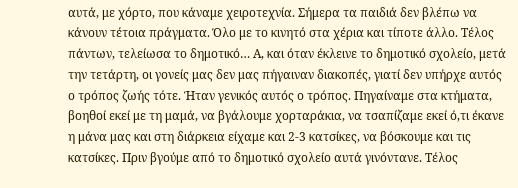αυτά, με χόρτο, που κάναμε χειροτεχνία. Σήμερα τα παιδιά δεν βλέπω να κάνουν τέτοια πράγματα. Όλο με το κινητό στα χέρια και τίποτε άλλο. Τέλος πάντων, τελείωσα το δημοτικό… Α, και όταν έκλεινε το δημοτικό σχολείο, μετά την τετάρτη, οι γονείς μας δεν μας πήγαιναν διακοπές, γιατί δεν υπήρχε αυτός ο τρόπος ζωής τότε. Ήταν γενικός αυτός ο τρόπος. Πηγαίναμε στα κτήματα, βοηθοί εκεί με τη μαμά, να βγάλουμε χορταράκια, να τσαπίζαμε εκεί ό,τι έκανε η μάνα μας και στη διάρκεια είχαμε και 2-3 κατσίκες, να βόσκουμε και τις κατσίκες. Πριν βγούμε από το δημοτικό σχολείο αυτά γινόντανε. Τέλος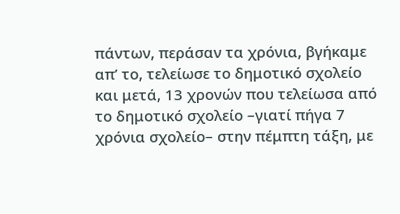πάντων, περάσαν τα χρόνια, βγήκαμε απ’ το, τελείωσε το δημοτικό σχολείο και μετά, 13 χρονών που τελείωσα από το δημοτικό σχολείο –γιατί πήγα 7 χρόνια σχολείο– στην πέμπτη τάξη, με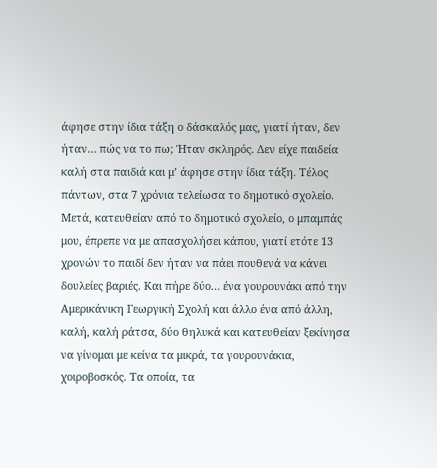άφησε στην ίδια τάξη ο δάσκαλός μας, γιατί ήταν, δεν ήταν… πώς να το πω; Ήταν σκληρός. Δεν είχε παιδεία καλή στα παιδιά και μ’ άφησε στην ίδια τάξη. Τέλος πάντων, στα 7 χρόνια τελείωσα το δημοτικό σχολείο. Μετά, κατευθείαν από το δημοτικό σχολείο, ο μπαμπάς μου, έπρεπε να με απασχολήσει κάπου, γιατί ετότε 13 χρονών το παιδί δεν ήταν να πάει πουθενά να κάνει δουλείες βαριές. Και πήρε δύο… ένα γουρουνάκι από την Αμερικάνικη Γεωργική Σχολή και άλλο ένα από άλλη, καλή, καλή ράτσα, δύο θηλυκά και κατευθείαν ξεκίνησα να γίνομαι με κείνα τα μικρά, τα γουρουνάκια, χοιροβοσκός. Τα οποία, τα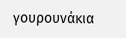γουρουνάκια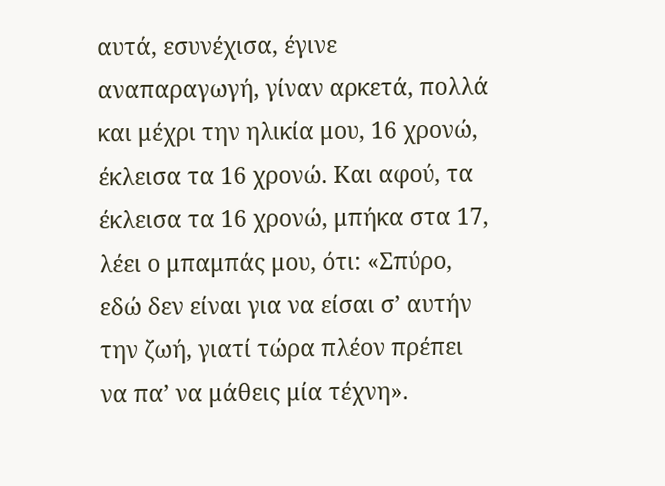αυτά, εσυνέχισα, έγινε αναπαραγωγή, γίναν αρκετά, πολλά και μέχρι την ηλικία μου, 16 χρονώ, έκλεισα τα 16 χρονώ. Και αφού, τα έκλεισα τα 16 χρονώ, μπήκα στα 17, λέει ο μπαμπάς μου, ότι: «Σπύρο, εδώ δεν είναι για να είσαι σ’ αυτήν την ζωή, γιατί τώρα πλέον πρέπει να πα’ να μάθεις μία τέχνη».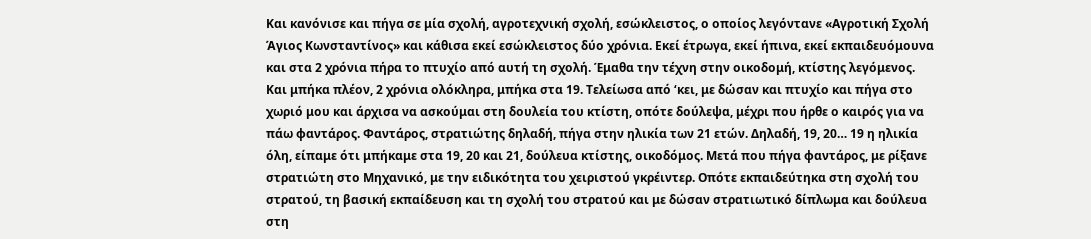Και κανόνισε και πήγα σε μία σχολή, αγροτεχνική σχολή, εσώκλειστος, ο οποίος λεγόντανε «Αγροτική Σχολή Άγιος Κωνσταντίνος» και κάθισα εκεί εσώκλειστος δύο χρόνια. Εκεί έτρωγα, εκεί ήπινα, εκεί εκπαιδευόμουνα και στα 2 χρόνια πήρα το πτυχίο από αυτή τη σχολή. Έμαθα την τέχνη στην οικοδομή, κτίστης λεγόμενος. Και μπήκα πλέον, 2 χρόνια ολόκληρα, μπήκα στα 19. Τελείωσα από ‘κει, με δώσαν και πτυχίο και πήγα στο χωριό μου και άρχισα να ασκούμαι στη δουλεία του κτίστη, οπότε δούλεψα, μέχρι που ήρθε ο καιρός για να πάω φαντάρος. Φαντάρος, στρατιώτης δηλαδή, πήγα στην ηλικία των 21 ετών. Δηλαδή, 19, 20… 19 η ηλικία όλη, είπαμε ότι μπήκαμε στα 19, 20 και 21, δούλευα κτίστης, οικοδόμος. Μετά που πήγα φαντάρος, με ρίξανε στρατιώτη στο Μηχανικό, με την ειδικότητα του χειριστού γκρέιντερ. Οπότε εκπαιδεύτηκα στη σχολή του στρατού, τη βασική εκπαίδευση και τη σχολή του στρατού και με δώσαν στρατιωτικό δίπλωμα και δούλευα στη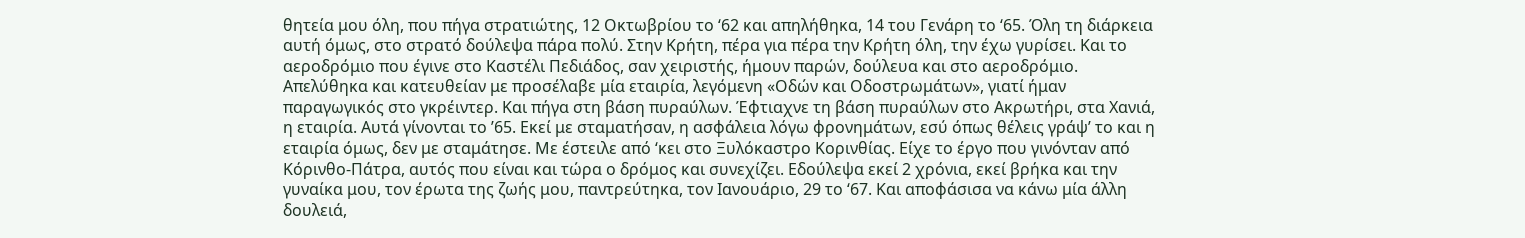θητεία μου όλη, που πήγα στρατιώτης, 12 Οκτωβρίου το ‘62 και απηλήθηκα, 14 του Γενάρη το ‘65. Όλη τη διάρκεια αυτή όμως, στο στρατό δούλεψα πάρα πολύ. Στην Κρήτη, πέρα για πέρα την Κρήτη όλη, την έχω γυρίσει. Και το αεροδρόμιο που έγινε στο Καστέλι Πεδιάδος, σαν χειριστής, ήμουν παρών, δούλευα και στο αεροδρόμιο. Απελύθηκα και κατευθείαν με προσέλαβε μία εταιρία, λεγόμενη «Οδών και Οδοστρωμάτων», γιατί ήμαν παραγωγικός στο γκρέιντερ. Και πήγα στη βάση πυραύλων. Έφτιαχνε τη βάση πυραύλων στο Ακρωτήρι, στα Χανιά, η εταιρία. Αυτά γίνονται το ’65. Εκεί με σταματήσαν, η ασφάλεια λόγω φρονημάτων, εσύ όπως θέλεις γράψ’ το και η εταιρία όμως, δεν με σταμάτησε. Με έστειλε από ‘κει στο Ξυλόκαστρο Κορινθίας. Είχε το έργο που γινόνταν από Κόρινθο-Πάτρα, αυτός που είναι και τώρα ο δρόμος και συνεχίζει. Εδούλεψα εκεί 2 χρόνια, εκεί βρήκα και την γυναίκα μου, τον έρωτα της ζωής μου, παντρεύτηκα, τον Ιανουάριο, 29 το ‘67. Και αποφάσισα να κάνω μία άλλη δουλειά,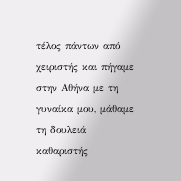τέλος πάντων από χειριστής και πήγαμε στην Αθήνα με τη γυναίκα μου, μάθαμε τη δουλειά καθαριστής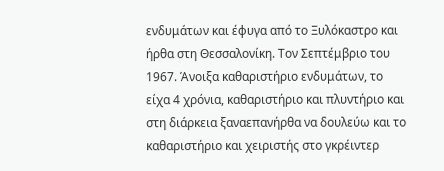ενδυμάτων και έφυγα από το Ξυλόκαστρο και ήρθα στη Θεσσαλονίκη. Τον Σεπτέμβριο του 1967. Άνοιξα καθαριστήριο ενδυμάτων, το είχα 4 χρόνια, καθαριστήριο και πλυντήριο και στη διάρκεια ξαναεπανήρθα να δουλεύω και το καθαριστήριο και χειριστής στο γκρέιντερ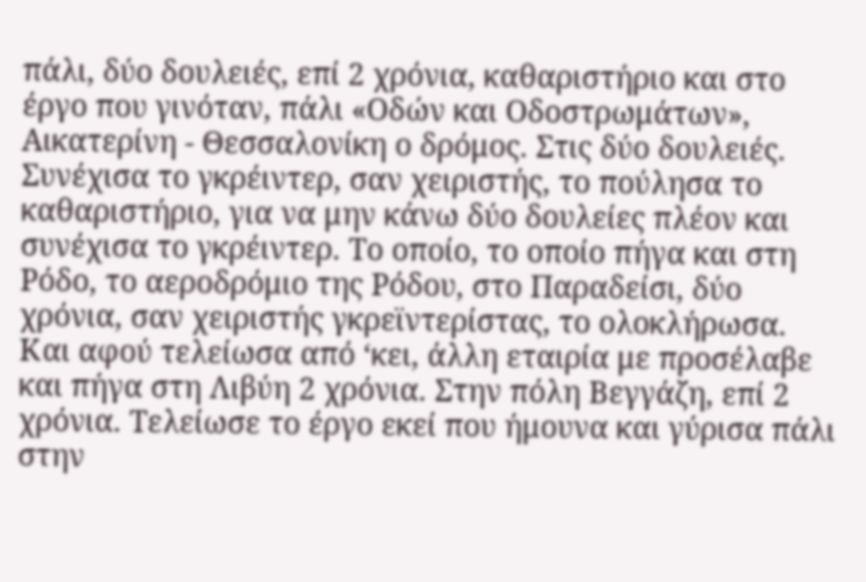πάλι, δύο δουλειές, επί 2 χρόνια, καθαριστήριο και στο έργο που γινόταν, πάλι «Οδών και Οδοστρωμάτων», Αικατερίνη - Θεσσαλονίκη ο δρόμος. Στις δύο δουλειές. Συνέχισα το γκρέιντερ, σαν χειριστής, το πούλησα το καθαριστήριο, για να μην κάνω δύο δουλείες πλέον και συνέχισα το γκρέιντερ. Το οποίο, το οποίο πήγα και στη Ρόδο, το αεροδρόμιο της Ρόδου, στο Παραδείσι, δύο χρόνια, σαν χειριστής γκρεϊντερίστας, το ολοκλήρωσα. Και αφού τελείωσα από ‘κει, άλλη εταιρία με προσέλαβε και πήγα στη Λιβύη 2 χρόνια. Στην πόλη Βεγγάζη, επί 2 χρόνια. Τελείωσε το έργο εκεί που ήμουνα και γύρισα πάλι στην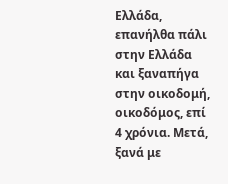Ελλάδα, επανήλθα πάλι στην Ελλάδα και ξαναπήγα στην οικοδομή, οικοδόμος, επί 4 χρόνια. Μετά, ξανά με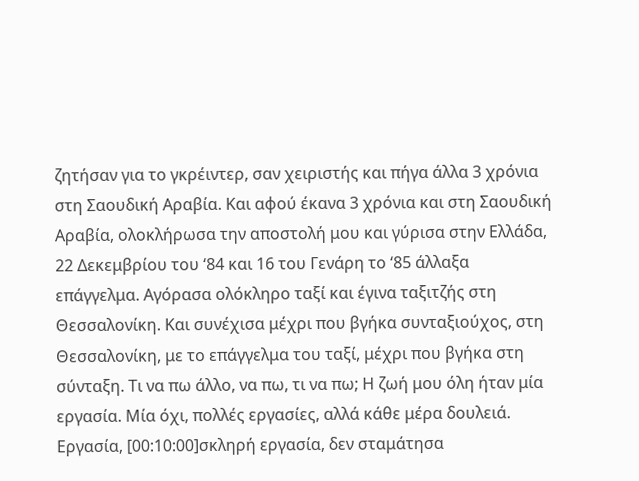ζητήσαν για το γκρέιντερ, σαν χειριστής και πήγα άλλα 3 χρόνια στη Σαουδική Αραβία. Και αφού έκανα 3 χρόνια και στη Σαουδική Αραβία, ολοκλήρωσα την αποστολή μου και γύρισα στην Ελλάδα, 22 Δεκεμβρίου του ‘84 και 16 του Γενάρη το ‘85 άλλαξα επάγγελμα. Αγόρασα ολόκληρο ταξί και έγινα ταξιτζής στη Θεσσαλονίκη. Και συνέχισα μέχρι που βγήκα συνταξιούχος, στη Θεσσαλονίκη, με το επάγγελμα του ταξί, μέχρι που βγήκα στη σύνταξη. Τι να πω άλλο, να πω, τι να πω; Η ζωή μου όλη ήταν μία εργασία. Μία όχι, πολλές εργασίες, αλλά κάθε μέρα δουλειά. Εργασία, [00:10:00]σκληρή εργασία, δεν σταμάτησα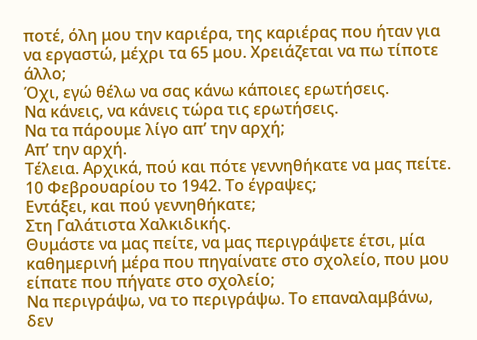ποτέ, όλη μου την καριέρα, της καριέρας που ήταν για να εργαστώ, μέχρι τα 65 μου. Χρειάζεται να πω τίποτε άλλο;
Όχι, εγώ θέλω να σας κάνω κάποιες ερωτήσεις.
Να κάνεις, να κάνεις τώρα τις ερωτήσεις.
Να τα πάρουμε λίγο απ’ την αρχή;
Απ’ την αρχή.
Τέλεια. Αρχικά, πού και πότε γεννηθήκατε να μας πείτε.
10 Φεβρουαρίου το 1942. Το έγραψες;
Εντάξει, και πού γεννηθήκατε;
Στη Γαλάτιστα Χαλκιδικής.
Θυμάστε να μας πείτε, να μας περιγράψετε έτσι, μία καθημερινή μέρα που πηγαίνατε στο σχολείο, που μου είπατε που πήγατε στο σχολείο;
Να περιγράψω, να το περιγράψω. Το επαναλαμβάνω, δεν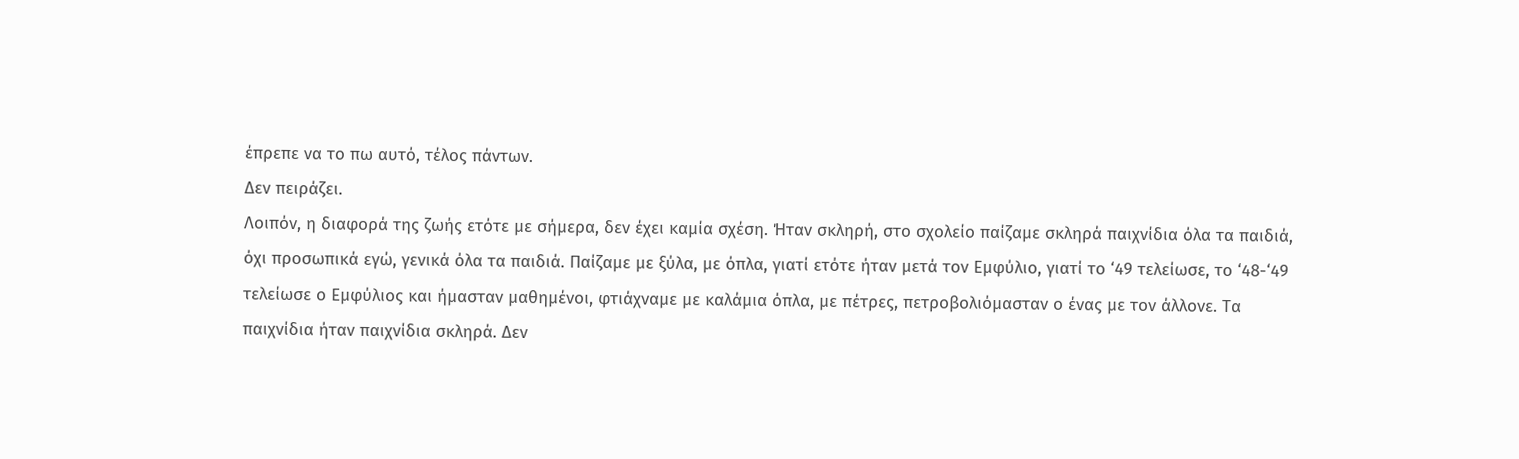έπρεπε να το πω αυτό, τέλος πάντων.
Δεν πειράζει.
Λοιπόν, η διαφορά της ζωής ετότε με σήμερα, δεν έχει καμία σχέση. Ήταν σκληρή, στο σχολείο παίζαμε σκληρά παιχνίδια όλα τα παιδιά, όχι προσωπικά εγώ, γενικά όλα τα παιδιά. Παίζαμε με ξύλα, με όπλα, γιατί ετότε ήταν μετά τον Εμφύλιο, γιατί το ‘49 τελείωσε, το ‘48-‘49 τελείωσε ο Εμφύλιος και ήμασταν μαθημένοι, φτιάχναμε με καλάμια όπλα, με πέτρες, πετροβολιόμασταν ο ένας με τον άλλονε. Τα παιχνίδια ήταν παιχνίδια σκληρά. Δεν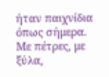ήταν παιχνίδια όπως σήμερα. Με πέτρες, με ξύλα,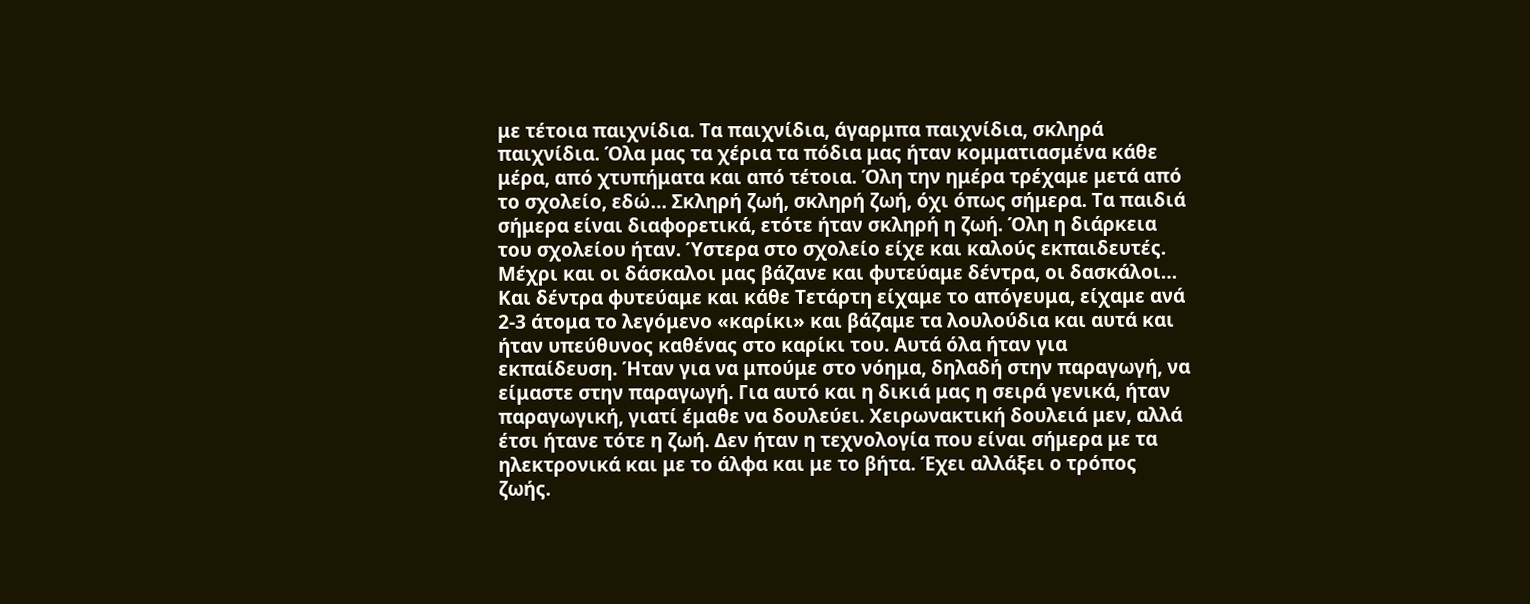με τέτοια παιχνίδια. Τα παιχνίδια, άγαρμπα παιχνίδια, σκληρά παιχνίδια. Όλα μας τα χέρια τα πόδια μας ήταν κομματιασμένα κάθε μέρα, από χτυπήματα και από τέτοια. Όλη την ημέρα τρέχαμε μετά από το σχολείο, εδώ… Σκληρή ζωή, σκληρή ζωή, όχι όπως σήμερα. Τα παιδιά σήμερα είναι διαφορετικά, ετότε ήταν σκληρή η ζωή. Όλη η διάρκεια του σχολείου ήταν. Ύστερα στο σχολείο είχε και καλούς εκπαιδευτές. Μέχρι και οι δάσκαλοι μας βάζανε και φυτεύαμε δέντρα, οι δασκάλοι… Και δέντρα φυτεύαμε και κάθε Τετάρτη είχαμε το απόγευμα, είχαμε ανά 2-3 άτομα το λεγόμενο «καρίκι» και βάζαμε τα λουλούδια και αυτά και ήταν υπεύθυνος καθένας στο καρίκι του. Αυτά όλα ήταν για εκπαίδευση. Ήταν για να μπούμε στο νόημα, δηλαδή στην παραγωγή, να είμαστε στην παραγωγή. Για αυτό και η δικιά μας η σειρά γενικά, ήταν παραγωγική, γιατί έμαθε να δουλεύει. Χειρωνακτική δουλειά μεν, αλλά έτσι ήτανε τότε η ζωή. Δεν ήταν η τεχνολογία που είναι σήμερα με τα ηλεκτρονικά και με το άλφα και με το βήτα. Έχει αλλάξει ο τρόπος ζωής.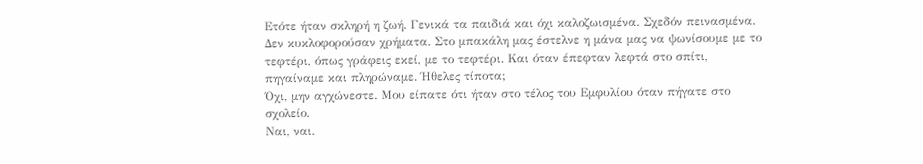Ετότε ήταν σκληρή η ζωή. Γενικά τα παιδιά και όχι καλοζωισμένα. Σχεδόν πεινασμένα. Δεν κυκλοφορούσαν χρήματα. Στο μπακάλη μας έστελνε η μάνα μας να ψωνίσουμε με το τεφτέρι, όπως γράφεις εκεί, με το τεφτέρι. Και όταν έπεφταν λεφτά στο σπίτι, πηγαίναμε και πληρώναμε. Ήθελες τίποτα;
Όχι, μην αγχώνεστε. Μου είπατε ότι ήταν στο τέλος του Εμφυλίου όταν πήγατε στο σχολείο.
Ναι, ναι.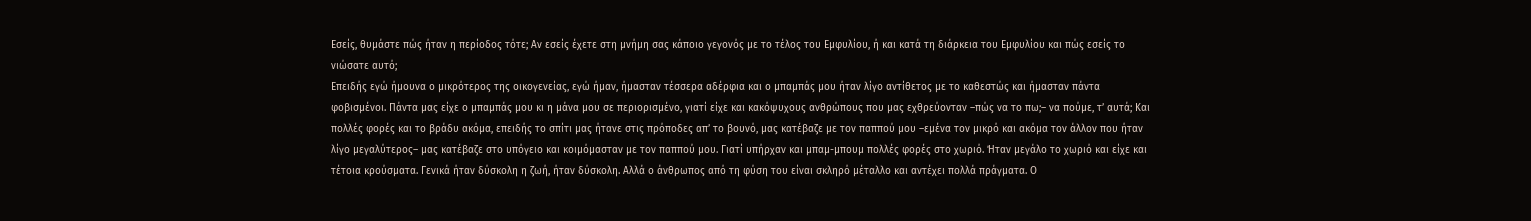Εσείς, θυμάστε πώς ήταν η περίοδος τότε; Αν εσείς έχετε στη μνήμη σας κάποιο γεγονός με το τέλος του Εμφυλίου, ή και κατά τη διάρκεια του Εμφυλίου και πώς εσείς το νιώσατε αυτό;
Επειδής εγώ ήμουνα ο μικρότερος της οικογενείας, εγώ ήμαν, ήμασταν τέσσερα αδέρφια και ο μπαμπάς μου ήταν λίγο αντίθετος με το καθεστώς και ήμασταν πάντα φοβισμένοι. Πάντα μας είχε ο μπαμπάς μου κι η μάνα μου σε περιορισμένο, γιατί είχε και κακόψυχους ανθρώπους που μας εχθρεύονταν –πώς να το πω;– να πούμε, τ’ αυτά; Και πολλές φορές και το βράδυ ακόμα, επειδής το σπίτι μας ήτανε στις πρόποδες απ’ το βουνό, μας κατέβαζε με τον παππού μου –εμένα τον μικρό και ακόμα τον άλλον που ήταν λίγο μεγαλύτερος– μας κατέβαζε στο υπόγειο και κοιμόμασταν με τον παππού μου. Γιατί υπήρχαν και μπαμ-μπουμ πολλές φορές στο χωριό. Ήταν μεγάλο το χωριό και είχε και τέτοια κρούσματα. Γενικά ήταν δύσκολη η ζωή, ήταν δύσκολη. Αλλά ο άνθρωπος από τη φύση του είναι σκληρό μέταλλο και αντέχει πολλά πράγματα. Ο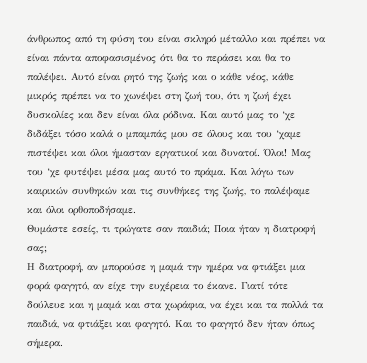άνθρωπος από τη φύση του είναι σκληρό μέταλλο και πρέπει να είναι πάντα αποφασισμένος ότι θα το περάσει και θα το παλέψει. Αυτό είναι ρητό της ζωής και ο κάθε νέος, κάθε μικρός πρέπει να το χωνέψει στη ζωή του, ότι η ζωή έχει δυσκολίες και δεν είναι όλα ρόδινα. Και αυτό μας το ‘χε διδάξει τόσο καλά ο μπαμπάς μου σε όλους και του ‘χαμε πιστέψει και όλοι ήμασταν εργατικοί και δυνατοί. Όλοι! Μας του ‘χε φυτέψει μέσα μας αυτό το πράμα. Και λόγω των καιρικών συνθηκών και τις συνθήκες της ζωής, το παλέψαμε και όλοι ορθοποδήσαμε.
Θυμάστε εσείς, τι τρώγατε σαν παιδιά; Ποια ήταν η διατροφή σας;
Η διατροφή, αν μπορούσε η μαμά την ημέρα να φτιάξει μια φορά φαγητό, αν είχε την ευχέρεια το έκανε. Γιατί τότε δούλευε και η μαμά και στα χωράφια, να έχει και τα πολλά τα παιδιά, να φτιάξει και φαγητό. Και το φαγητό δεν ήταν όπως σήμερα.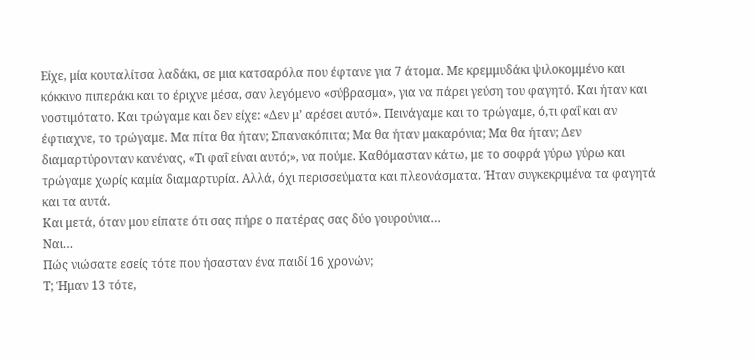Είχε, μία κουταλίτσα λαδάκι, σε μια κατσαρόλα που έφτανε για 7 άτομα. Με κρεμμυδάκι ψιλοκομμένο και κόκκινο πιπεράκι και το έριχνε μέσα, σαν λεγόμενο «σύβρασμα», για να πάρει γεύση του φαγητό. Και ήταν και νοστιμότατο. Και τρώγαμε και δεν είχε: «Δεν μ’ αρέσει αυτό». Πεινάγαμε και το τρώγαμε, ό,τι φαΐ και αν έφτιαχνε, το τρώγαμε. Μα πίτα θα ήταν; Σπανακόπιτα; Μα θα ήταν μακαρόνια; Μα θα ήταν; Δεν διαμαρτύρονταν κανένας, «Τι φαΐ είναι αυτό;», να πούμε. Καθόμασταν κάτω, με το σοφρά γύρω γύρω και τρώγαμε χωρίς καμία διαμαρτυρία. Αλλά, όχι περισσεύματα και πλεονάσματα. Ήταν συγκεκριμένα τα φαγητά και τα αυτά.
Και μετά, όταν μου είπατε ότι σας πήρε ο πατέρας σας δύο γουρούνια…
Ναι…
Πώς νιώσατε εσείς τότε που ήσασταν ένα παιδί 16 χρονών;
Τ; Ήμαν 13 τότε,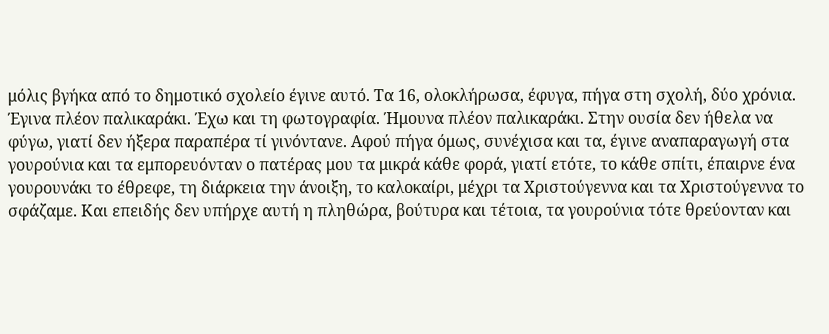μόλις βγήκα από το δημοτικό σχολείο έγινε αυτό. Τα 16, ολοκλήρωσα, έφυγα, πήγα στη σχολή, δύο χρόνια. Έγινα πλέον παλικαράκι. Έχω και τη φωτογραφία. Ήμουνα πλέον παλικαράκι. Στην ουσία δεν ήθελα να φύγω, γιατί δεν ήξερα παραπέρα τί γινόντανε. Αφού πήγα όμως, συνέχισα και τα, έγινε αναπαραγωγή στα γουρούνια και τα εμπορευόνταν ο πατέρας μου τα μικρά κάθε φορά, γιατί ετότε, το κάθε σπίτι, έπαιρνε ένα γουρουνάκι το έθρεφε, τη διάρκεια την άνοιξη, το καλοκαίρι, μέχρι τα Χριστούγεννα και τα Χριστούγεννα το σφάζαμε. Και επειδής δεν υπήρχε αυτή η πληθώρα, βούτυρα και τέτοια, τα γουρούνια τότε θρεύονταν και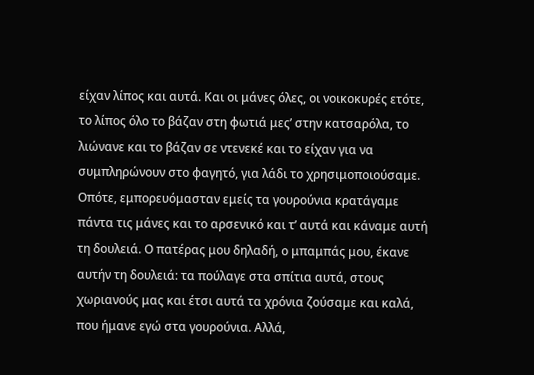είχαν λίπος και αυτά. Και οι μάνες όλες, οι νοικοκυρές ετότε, το λίπος όλο το βάζαν στη φωτιά μες’ στην κατσαρόλα, το λιώνανε και το βάζαν σε ντενεκέ και το είχαν για να συμπληρώνουν στο φαγητό, για λάδι το χρησιμοποιούσαμε. Οπότε, εμπορευόμασταν εμείς τα γουρούνια κρατάγαμε πάντα τις μάνες και το αρσενικό και τ’ αυτά και κάναμε αυτή τη δουλειά. Ο πατέρας μου δηλαδή, ο μπαμπάς μου, έκανε αυτήν τη δουλειά: τα πούλαγε στα σπίτια αυτά, στους χωριανούς μας και έτσι αυτά τα χρόνια ζούσαμε και καλά, που ήμανε εγώ στα γουρούνια. Αλλά,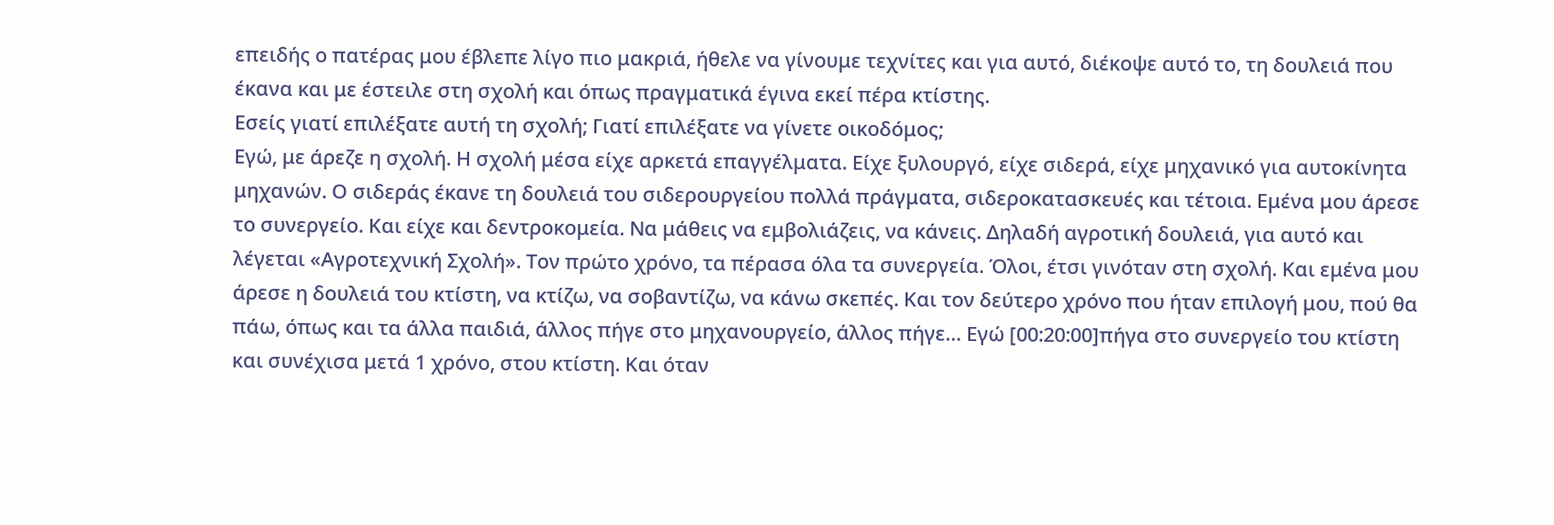επειδής ο πατέρας μου έβλεπε λίγο πιο μακριά, ήθελε να γίνουμε τεχνίτες και για αυτό, διέκοψε αυτό το, τη δουλειά που έκανα και με έστειλε στη σχολή και όπως πραγματικά έγινα εκεί πέρα κτίστης.
Εσείς γιατί επιλέξατε αυτή τη σχολή; Γιατί επιλέξατε να γίνετε οικοδόμος;
Εγώ, με άρεζε η σχολή. Η σχολή μέσα είχε αρκετά επαγγέλματα. Είχε ξυλουργό, είχε σιδερά, είχε μηχανικό για αυτοκίνητα μηχανών. Ο σιδεράς έκανε τη δουλειά του σιδερουργείου πολλά πράγματα, σιδεροκατασκευές και τέτοια. Εμένα μου άρεσε το συνεργείο. Και είχε και δεντροκομεία. Να μάθεις να εμβολιάζεις, να κάνεις. Δηλαδή αγροτική δουλειά, για αυτό και λέγεται «Αγροτεχνική Σχολή». Τον πρώτο χρόνο, τα πέρασα όλα τα συνεργεία. Όλοι, έτσι γινόταν στη σχολή. Και εμένα μου άρεσε η δουλειά του κτίστη, να κτίζω, να σοβαντίζω, να κάνω σκεπές. Και τον δεύτερο χρόνο που ήταν επιλογή μου, πού θα πάω, όπως και τα άλλα παιδιά, άλλος πήγε στο μηχανουργείο, άλλος πήγε… Εγώ [00:20:00]πήγα στο συνεργείο του κτίστη και συνέχισα μετά 1 χρόνο, στου κτίστη. Και όταν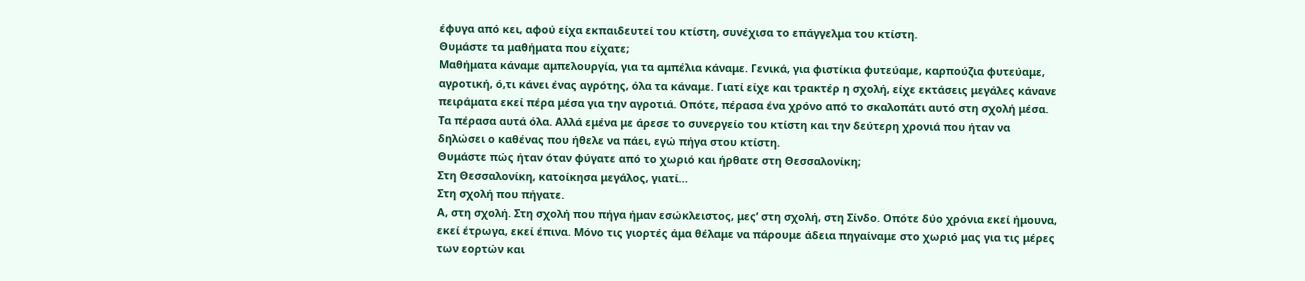έφυγα από κει, αφού είχα εκπαιδευτεί του κτίστη, συνέχισα το επάγγελμα του κτίστη.
Θυμάστε τα μαθήματα που είχατε;
Μαθήματα κάναμε αμπελουργία, για τα αμπέλια κάναμε. Γενικά, για φιστίκια φυτεύαμε, καρπούζια φυτεύαμε, αγροτική, ό,τι κάνει ένας αγρότης, όλα τα κάναμε. Γιατί είχε και τρακτέρ η σχολή, είχε εκτάσεις μεγάλες κάνανε πειράματα εκεί πέρα μέσα για την αγροτιά. Οπότε, πέρασα ένα χρόνο από το σκαλοπάτι αυτό στη σχολή μέσα. Τα πέρασα αυτά όλα. Αλλά εμένα με άρεσε το συνεργείο του κτίστη και την δεύτερη χρονιά που ήταν να δηλώσει ο καθένας που ήθελε να πάει, εγώ πήγα στου κτίστη.
Θυμάστε πώς ήταν όταν φύγατε από το χωριό και ήρθατε στη Θεσσαλονίκη;
Στη Θεσσαλονίκη, κατοίκησα μεγάλος, γιατί…
Στη σχολή που πήγατε.
Α, στη σχολή. Στη σχολή που πήγα ήμαν εσώκλειστος, μες’ στη σχολή, στη Σίνδο. Οπότε δύο χρόνια εκεί ήμουνα, εκεί έτρωγα, εκεί έπινα. Μόνο τις γιορτές άμα θέλαμε να πάρουμε άδεια πηγαίναμε στο χωριό μας για τις μέρες των εορτών και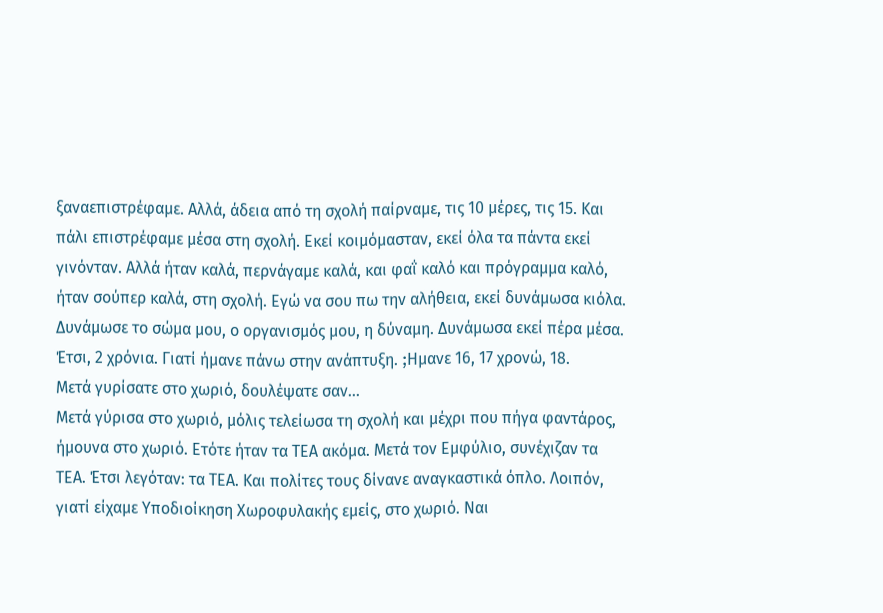ξαναεπιστρέφαμε. Αλλά, άδεια από τη σχολή παίρναμε, τις 10 μέρες, τις 15. Και πάλι επιστρέφαμε μέσα στη σχολή. Εκεί κοιμόμασταν, εκεί όλα τα πάντα εκεί γινόνταν. Αλλά ήταν καλά, περνάγαμε καλά, και φαΐ καλό και πρόγραμμα καλό, ήταν σούπερ καλά, στη σχολή. Εγώ να σου πω την αλήθεια, εκεί δυνάμωσα κιόλα. Δυνάμωσε το σώμα μου, ο οργανισμός μου, η δύναμη. Δυνάμωσα εκεί πέρα μέσα. Έτσι, 2 χρόνια. Γιατί ήμανε πάνω στην ανάπτυξη. ;Hμανε 16, 17 χρονώ, 18.
Μετά γυρίσατε στο χωριό, δουλέψατε σαν…
Μετά γύρισα στο χωριό, μόλις τελείωσα τη σχολή και μέχρι που πήγα φαντάρος, ήμουνα στο χωριό. Ετότε ήταν τα ΤΕΑ ακόμα. Mετά τον Εμφύλιο, συνέχιζαν τα ΤΕΑ. Έτσι λεγόταν: τα ΤΕΑ. Και πολίτες τους δίνανε αναγκαστικά όπλο. Λοιπόν, γιατί είχαμε Υποδιοίκηση Χωροφυλακής εμείς, στο χωριό. Ναι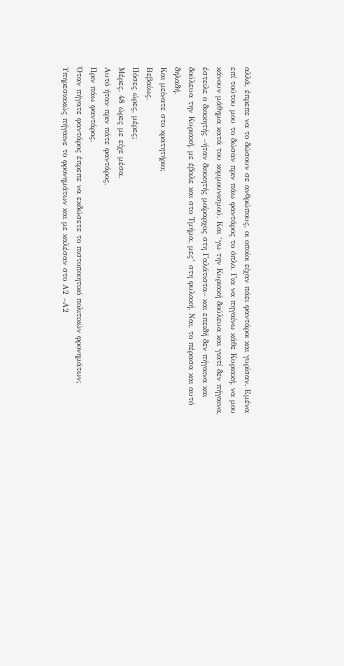αλλά, έπρεπε να το δώσουν σε ανθρώπους, οι οποίοι είχαν πάει φαντάροι και γυρίσαν. Εμένα επί τούτου μου το δώσαν πριν πάω φαντάρος το όπλο. Για να πηγαίνω κάθε Κυριακή, να μου κάνουν μάθημα κατά του κομμουνισμού. Και ‘γω την Κυριακή δούλευα και γιατί δεν πήγαινα, έστειλε ο διοικητής –ήταν διοικητής μοίραρχος στη Γαλάτιστα– και επειδή δεν πήγαινα και δούλευα την Κυριακή, με έβαλε και στο Τμήμα, μες’ στη φυλακή. Ναι, το πέρασα και αυτό δηλαδή.
Και μείνατε στο κρατητήριο;
Βεβαίως.
Πόσες ώρες, μέρες;
Μέρες. 48 ώρες με είχε μέσα.
Αυτό ήταν πριν πάτε φαντάρος.
Πριν πάω φαντάρος.
Όταν πήγατε φαντάρος έπρεπε να εκδώσετε το πιστοποιητικό πολιτικών φρονημάτων;
Υπηρεσιακώς πήγαινε το φρονημάτων και με καλέσαν στο Α2 –Α2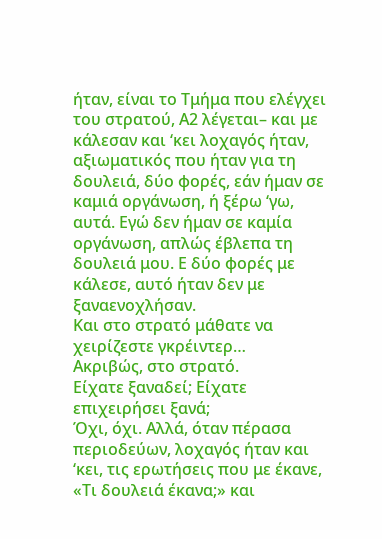ήταν, είναι το Τμήμα που ελέγχει του στρατού, Α2 λέγεται– και με κάλεσαν και ‘κει λοχαγός ήταν, αξιωματικός που ήταν για τη δουλειά, δύο φορές, εάν ήμαν σε καμιά οργάνωση, ή ξέρω ‘γω, αυτά. Εγώ δεν ήμαν σε καμία οργάνωση, απλώς έβλεπα τη δουλειά μου. Ε δύο φορές με κάλεσε, αυτό ήταν δεν με ξαναενοχλήσαν.
Και στο στρατό μάθατε να χειρίζεστε γκρέιντερ…
Ακριβώς, στο στρατό.
Είχατε ξαναδεί; Είχατε επιχειρήσει ξανά;
Όχι, όχι. Αλλά, όταν πέρασα περιοδεύων, λοχαγός ήταν και ‘κει, τις ερωτήσεις που με έκανε, «Τι δουλειά έκανα;» και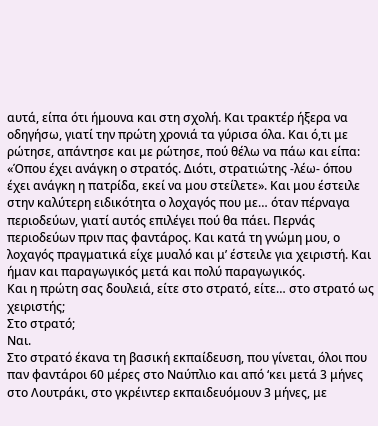αυτά, είπα ότι ήμουνα και στη σχολή. Και τρακτέρ ήξερα να οδηγήσω, γιατί την πρώτη χρονιά τα γύρισα όλα. Και ό,τι με ρώτησε, απάντησε και με ρώτησε, πού θέλω να πάω και είπα: «Όπου έχει ανάγκη ο στρατός. Διότι, στρατιώτης -λέω- όπου έχει ανάγκη η πατρίδα, εκεί να μου στείλετε». Και μου έστειλε στην καλύτερη ειδικότητα ο λοχαγός που με… όταν πέρναγα περιοδεύων, γιατί αυτός επιλέγει πού θα πάει. Περνάς περιοδεύων πριν πας φαντάρος. Και κατά τη γνώμη μου, ο λοχαγός πραγματικά είχε μυαλό και μ’ έστειλε για χειριστή. Και ήμαν και παραγωγικός μετά και πολύ παραγωγικός.
Και η πρώτη σας δουλειά, είτε στο στρατό, είτε… στο στρατό ως χειριστής;
Στο στρατό;
Ναι.
Στο στρατό έκανα τη βασική εκπαίδευση, που γίνεται, όλοι που παν φαντάροι 60 μέρες στο Ναύπλιο και από ‘κει μετά 3 μήνες στο Λουτράκι, στο γκρέιντερ εκπαιδευόμουν 3 μήνες, με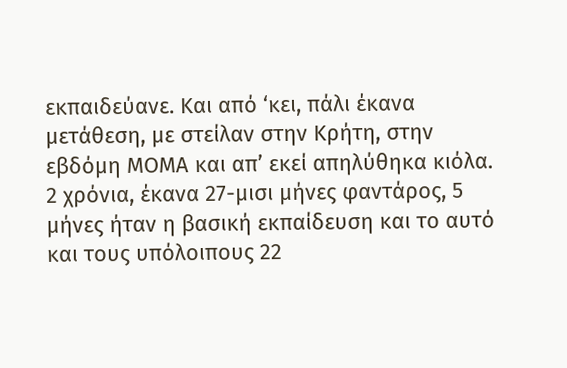εκπαιδεύανε. Και από ‘κει, πάλι έκανα μετάθεση, με στείλαν στην Κρήτη, στην εβδόμη ΜΟΜΑ και απ’ εκεί απηλύθηκα κιόλα. 2 χρόνια, έκανα 27-μισι μήνες φαντάρος, 5 μήνες ήταν η βασική εκπαίδευση και το αυτό και τους υπόλοιπους 22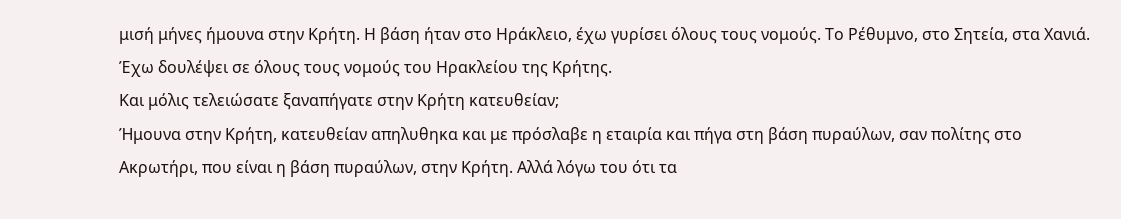μισή μήνες ήμουνα στην Κρήτη. Η βάση ήταν στο Ηράκλειο, έχω γυρίσει όλους τους νομούς. Το Ρέθυμνο, στο Σητεία, στα Χανιά. Έχω δουλέψει σε όλους τους νομούς του Ηρακλείου της Κρήτης.
Και μόλις τελειώσατε ξαναπήγατε στην Κρήτη κατευθείαν;
Ήμουνα στην Κρήτη, κατευθείαν απηλυθηκα και με πρόσλαβε η εταιρία και πήγα στη βάση πυραύλων, σαν πολίτης στο Ακρωτήρι, που είναι η βάση πυραύλων, στην Κρήτη. Αλλά λόγω του ότι τα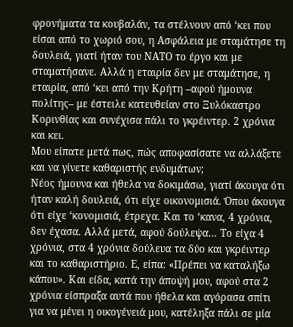φρονήματα τα κουβαλάν, τα στέλνουν από ‘κει που είσαι από το χωριό σου, η Ασφάλεια με σταμάτησε τη δουλειά, γιατί ήταν του ΝΑΤΟ το έργο και με σταματήσανε. Αλλά η εταιρία δεν με σταμάτησε, η εταιρία, από ‘κει από την Κρήτη –αφού ήμουνα πολίτης– με έστειλε κατευθείαν στο Ξυλόκαστρο Κορινθίας και συνέχισα πάλι το γκρέιντερ. 2 χρόνια και κει.
Μου είπατε μετά πως, πώς αποφασίσατε να αλλάξετε και να γίνετε καθαριστής ενδυμάτων;
Νέος ήμουνα και ήθελα να δοκιμάσω, γιατί άκουγα ότι ήταν καλή δουλειά, ότι είχε οικονομισιά. Όπου άκουγα ότι είχε ‘κονομισιά, έτρεχα. Και το ‘κανα, 4 χρόνια, δεν έχασα. Αλλά μετά, αφού δούλεψα… Το είχα 4 χρόνια, στα 4 χρόνια δούλευα τα δύο και γκρέιντερ και το καθαριστήριο. Ε, είπα: «Πρέπει να καταλήξω κάπου». Και είδα, κατά την άποψή μου, αφού στα 2 χρόνια είσπραξα αυτά που ήθελα και αγόρασα σπίτι για να μένει η οικογένειά μου, κατέληξα πάλι σε μία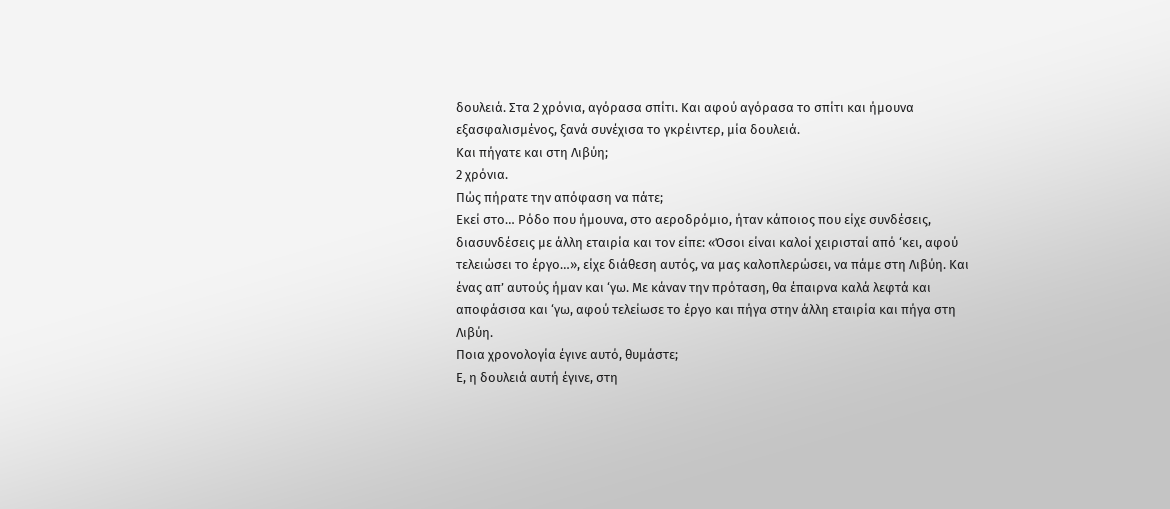δουλειά. Στα 2 χρόνια, αγόρασα σπίτι. Και αφού αγόρασα το σπίτι και ήμουνα εξασφαλισμένος, ξανά συνέχισα το γκρέιντερ, μία δουλειά.
Και πήγατε και στη Λιβύη;
2 χρόνια.
Πώς πήρατε την απόφαση να πάτε;
Εκεί στο… Ρόδο που ήμουνα, στο αεροδρόμιο, ήταν κάποιος που είχε συνδέσεις, διασυνδέσεις με άλλη εταιρία και τον είπε: «Όσοι είναι καλοί χειρισταί από ‘κει, αφού τελειώσει το έργο…», είχε διάθεση αυτός, να μας καλοπλερώσει, να πάμε στη Λιβύη. Και ένας απ’ αυτούς ήμαν και ‘γω. Με κάναν την πρόταση, θα έπαιρνα καλά λεφτά και αποφάσισα και ‘γω, αφού τελείωσε το έργο και πήγα στην άλλη εταιρία και πήγα στη Λιβύη.
Ποια χρονολογία έγινε αυτό, θυμάστε;
Ε, η δουλειά αυτή έγινε, στη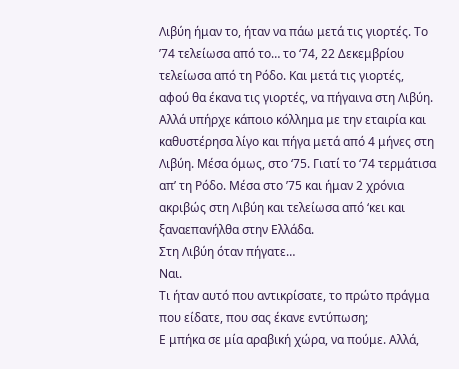Λιβύη ήμαν το, ήταν να πάω μετά τις γιορτές. Το ’74 τελείωσα από το… το ‘74, 22 Δεκεμβρίου τελείωσα από τη Ρόδο. Και μετά τις γιορτές, αφού θα έκανα τις γιορτές, να πήγαινα στη Λιβύη. Αλλά υπήρχε κάποιο κόλλημα με την εταιρία και καθυστέρησα λίγο και πήγα μετά από 4 μήνες στη Λιβύη. Μέσα όμως, στο ‘75. Γιατί το ‘74 τερμάτισα απ’ τη Ρόδο. Μέσα στο ’75 και ήμαν 2 χρόνια ακριβώς στη Λιβύη και τελείωσα από ‘κει και ξαναεπανήλθα στην Ελλάδα.
Στη Λιβύη όταν πήγατε…
Ναι.
Τι ήταν αυτό που αντικρίσατε, το πρώτο πράγμα που είδατε, που σας έκανε εντύπωση;
Ε μπήκα σε μία αραβική χώρα, να πούμε. Αλλά,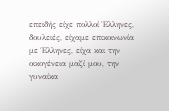επειδής είχε πολλοί Έλληνες, δουλειές, είχαμε επικοινωνία με Έλληνες, είχα και την οικογένεια μαζί μου, την γυναίκα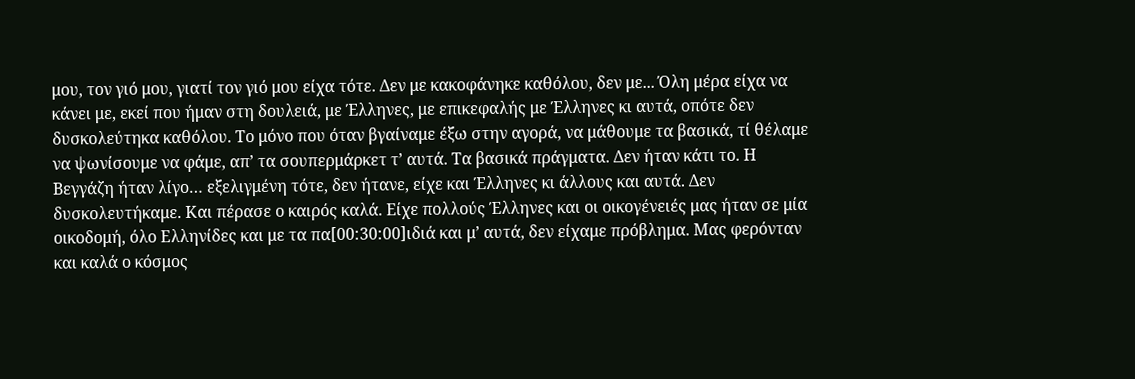μου, τον γιό μου, γιατί τον γιό μου είχα τότε. Δεν με κακοφάνηκε καθόλου, δεν με... Όλη μέρα είχα να κάνει με, εκεί που ήμαν στη δουλειά, με Έλληνες, με επικεφαλής με Έλληνες κι αυτά, οπότε δεν δυσκολεύτηκα καθόλου. Το μόνο που όταν βγαίναμε έξω στην αγορά, να μάθουμε τα βασικά, τί θέλαμε να ψωνίσουμε να φάμε, απ’ τα σουπερμάρκετ τ’ αυτά. Τα βασικά πράγματα. Δεν ήταν κάτι το. Η Βεγγάζη ήταν λίγο… εξελιγμένη τότε, δεν ήτανε, είχε και Έλληνες κι άλλους και αυτά. Δεν δυσκολευτήκαμε. Και πέρασε ο καιρός καλά. Είχε πολλούς Έλληνες και οι οικογένειές μας ήταν σε μία οικοδομή, όλο Ελληνίδες και με τα πα[00:30:00]ιδιά και μ’ αυτά, δεν είχαμε πρόβλημα. Μας φερόνταν και καλά ο κόσμος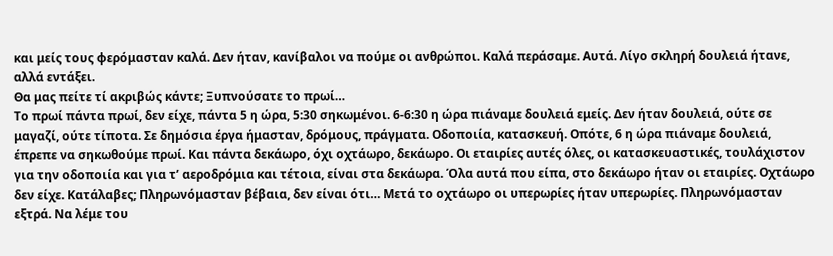και μείς τους φερόμασταν καλά. Δεν ήταν, κανίβαλοι να πούμε οι ανθρώποι. Καλά περάσαμε. Αυτά. Λίγο σκληρή δουλειά ήτανε, αλλά εντάξει.
Θα μας πείτε τί ακριβώς κάντε; Ξυπνούσατε το πρωί…
Το πρωί πάντα πρωί, δεν είχε, πάντα 5 η ώρα, 5:30 σηκωμένοι. 6-6:30 η ώρα πιάναμε δουλειά εμείς. Δεν ήταν δουλειά, ούτε σε μαγαζί, ούτε τίποτα. Σε δημόσια έργα ήμασταν, δρόμους, πράγματα. Οδοποιία, κατασκευή. Οπότε, 6 η ώρα πιάναμε δουλειά, έπρεπε να σηκωθούμε πρωί. Και πάντα δεκάωρο, όχι οχτάωρο, δεκάωρο. Οι εταιρίες αυτές όλες, οι κατασκευαστικές, τουλάχιστον για την οδοποιία και για τ’ αεροδρόμια και τέτοια, είναι στα δεκάωρα. Όλα αυτά που είπα, στο δεκάωρο ήταν οι εταιρίες. Οχτάωρο δεν είχε. Κατάλαβες; Πληρωνόμασταν βέβαια, δεν είναι ότι… Μετά το οχτάωρο οι υπερωρίες ήταν υπερωρίες. Πληρωνόμασταν εξτρά. Να λέμε του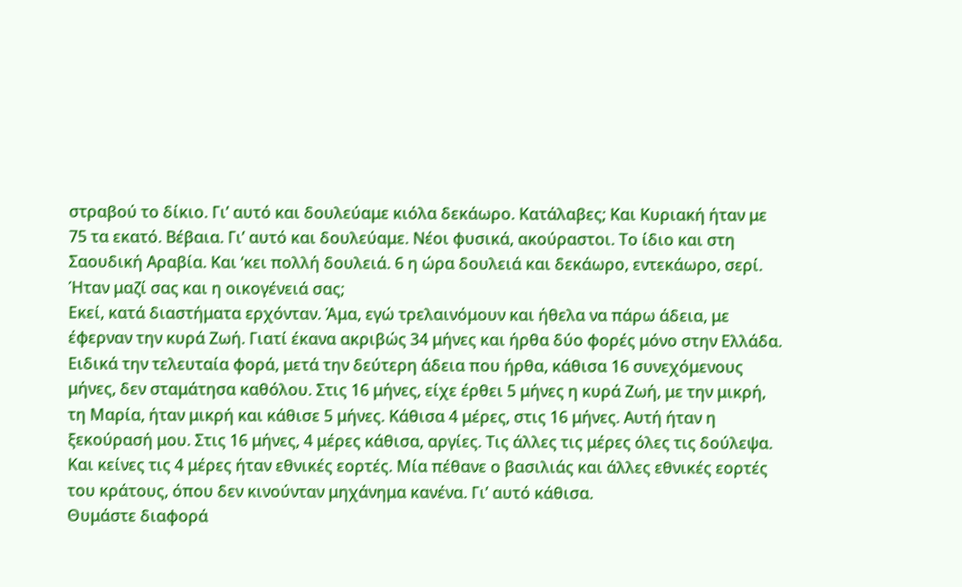στραβού το δίκιο. Γι’ αυτό και δουλεύαμε κιόλα δεκάωρο. Κατάλαβες; Και Κυριακή ήταν με 75 τα εκατό. Βέβαια. Γι’ αυτό και δουλεύαμε. Νέοι φυσικά, ακούραστοι. Το ίδιο και στη Σαουδική Αραβία. Και ‘κει πολλή δουλειά. 6 η ώρα δουλειά και δεκάωρο, εντεκάωρο, σερί.
Ήταν μαζί σας και η οικογένειά σας;
Εκεί, κατά διαστήματα ερχόνταν. Άμα, εγώ τρελαινόμουν και ήθελα να πάρω άδεια, με έφερναν την κυρά Ζωή. Γιατί έκανα ακριβώς 34 μήνες και ήρθα δύο φορές μόνο στην Ελλάδα. Ειδικά την τελευταία φορά, μετά την δεύτερη άδεια που ήρθα, κάθισα 16 συνεχόμενους μήνες, δεν σταμάτησα καθόλου. Στις 16 μήνες, είχε έρθει 5 μήνες η κυρά Ζωή, με την μικρή, τη Μαρία, ήταν μικρή και κάθισε 5 μήνες. Κάθισα 4 μέρες, στις 16 μήνες. Αυτή ήταν η ξεκούρασή μου. Στις 16 μήνες, 4 μέρες κάθισα, αργίες. Τις άλλες τις μέρες όλες τις δούλεψα. Και κείνες τις 4 μέρες ήταν εθνικές εορτές. Μία πέθανε ο βασιλιάς και άλλες εθνικές εορτές του κράτους, όπου δεν κινούνταν μηχάνημα κανένα. Γι’ αυτό κάθισα.
Θυμάστε διαφορά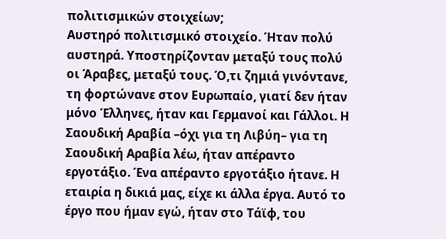πολιτισμικών στοιχείων;
Αυστηρό πολιτισμικό στοιχείο. Ήταν πολύ αυστηρά. Υποστηρίζονταν μεταξύ τους πολύ οι Άραβες, μεταξύ τους. Ό,τι ζημιά γινόντανε, τη φορτώνανε στον Ευρωπαίο, γιατί δεν ήταν μόνο Έλληνες, ήταν και Γερμανοί και Γάλλοι. Η Σαουδική Αραβία –όχι για τη Λιβύη– για τη Σαουδική Αραβία λέω, ήταν απέραντο εργοτάξιο. Ένα απέραντο εργοτάξιο ήτανε. Η εταιρία η δικιά μας, είχε κι άλλα έργα. Αυτό το έργο που ήμαν εγώ, ήταν στο Τάϊφ, του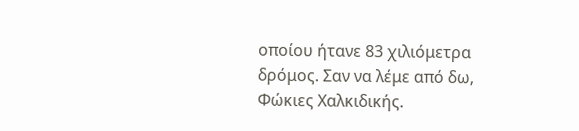οποίου ήτανε 83 χιλιόμετρα δρόμος. Σαν να λέμε από δω, Φώκιες Χαλκιδικής.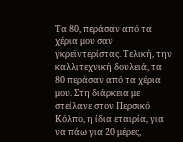Τα 80, περάσαν από τα χέρια μου σαν γκρεϊντερίστας. Τελική, την καλλιτεχνική δουλειά, τα 80 περάσαν από τα χέρια μου. Στη διάρκεια με στείλανε στον Περσικό Κόλπο, η ίδια εταιρία, για να πάω για 20 μέρες,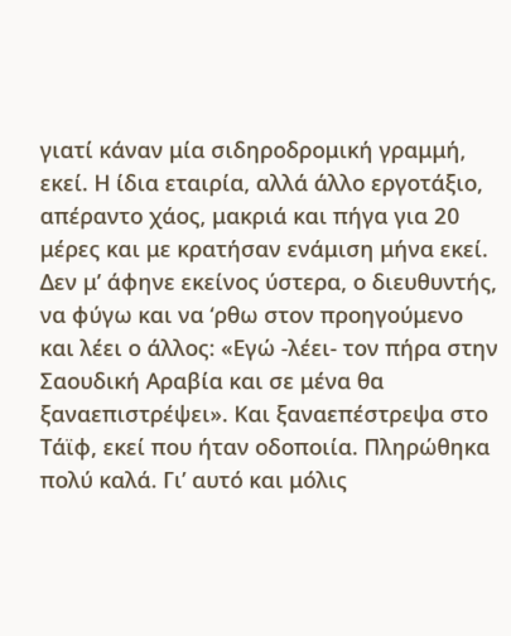γιατί κάναν μία σιδηροδρομική γραμμή, εκεί. Η ίδια εταιρία, αλλά άλλο εργοτάξιο, απέραντο χάος, μακριά και πήγα για 20 μέρες και με κρατήσαν ενάμιση μήνα εκεί. Δεν μ’ άφηνε εκείνος ύστερα, ο διευθυντής, να φύγω και να ‘ρθω στον προηγούμενο και λέει ο άλλος: «Εγώ -λέει- τον πήρα στην Σαουδική Αραβία και σε μένα θα ξαναεπιστρέψει». Και ξαναεπέστρεψα στο Τάϊφ, εκεί που ήταν οδοποιία. Πληρώθηκα πολύ καλά. Γι’ αυτό και μόλις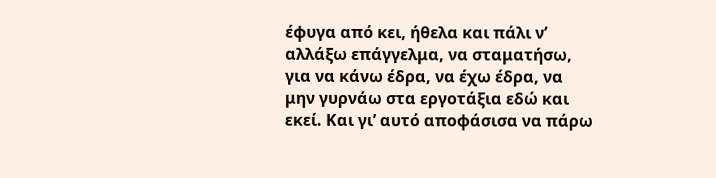έφυγα από κει, ήθελα και πάλι ν’ αλλάξω επάγγελμα, να σταματήσω, για να κάνω έδρα, να έχω έδρα, να μην γυρνάω στα εργοτάξια εδώ και εκεί. Και γι’ αυτό αποφάσισα να πάρω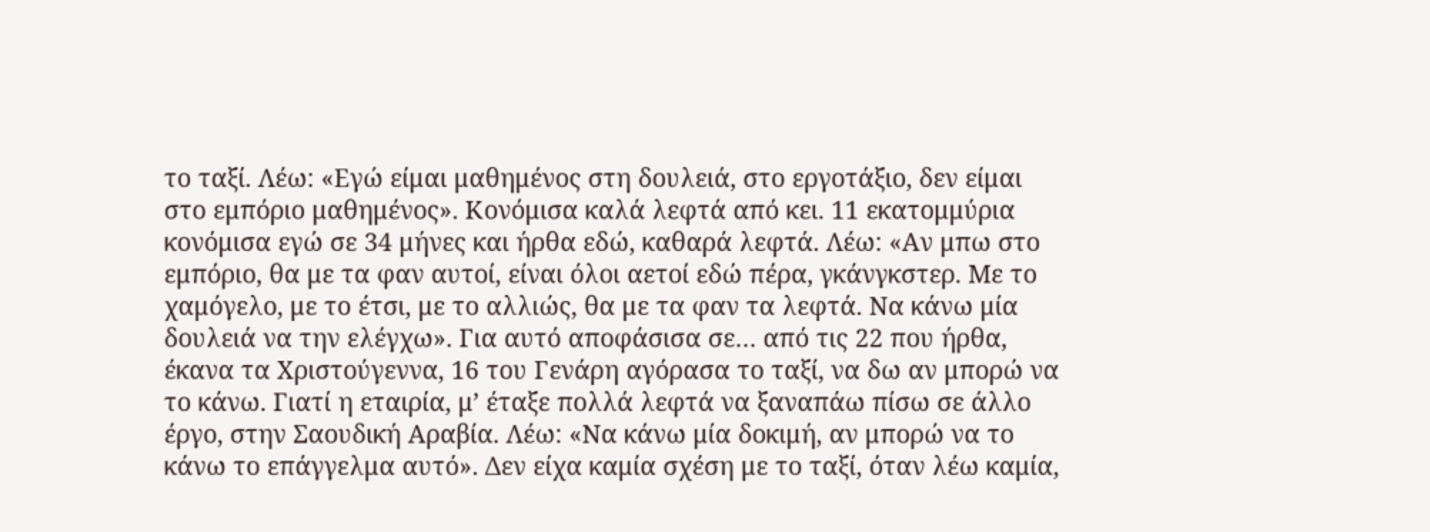το ταξί. Λέω: «Εγώ είμαι μαθημένος στη δουλειά, στο εργοτάξιο, δεν είμαι στο εμπόριο μαθημένος». Κονόμισα καλά λεφτά από κει. 11 εκατομμύρια κονόμισα εγώ σε 34 μήνες και ήρθα εδώ, καθαρά λεφτά. Λέω: «Αν μπω στο εμπόριο, θα με τα φαν αυτοί, είναι όλοι αετοί εδώ πέρα, γκάνγκστερ. Με το χαμόγελο, με το έτσι, με το αλλιώς, θα με τα φαν τα λεφτά. Να κάνω μία δουλειά να την ελέγχω». Για αυτό αποφάσισα σε… από τις 22 που ήρθα, έκανα τα Χριστούγεννα, 16 του Γενάρη αγόρασα το ταξί, να δω αν μπορώ να το κάνω. Γιατί η εταιρία, μ’ έταξε πολλά λεφτά να ξαναπάω πίσω σε άλλο έργο, στην Σαουδική Αραβία. Λέω: «Να κάνω μία δοκιμή, αν μπορώ να το κάνω το επάγγελμα αυτό». Δεν είχα καμία σχέση με το ταξί, όταν λέω καμία,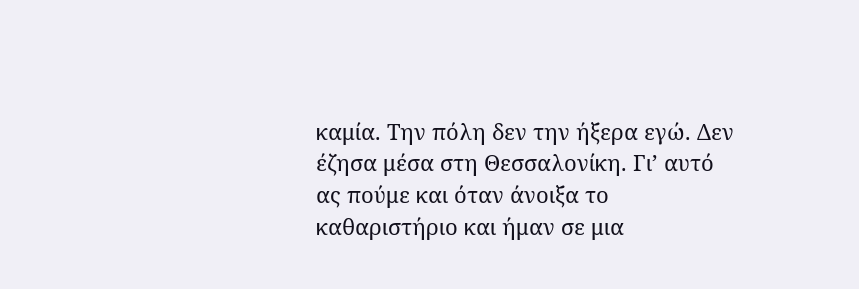καμία. Την πόλη δεν την ήξερα εγώ. Δεν έζησα μέσα στη Θεσσαλονίκη. Γι’ αυτό ας πούμε και όταν άνοιξα το καθαριστήριο και ήμαν σε μια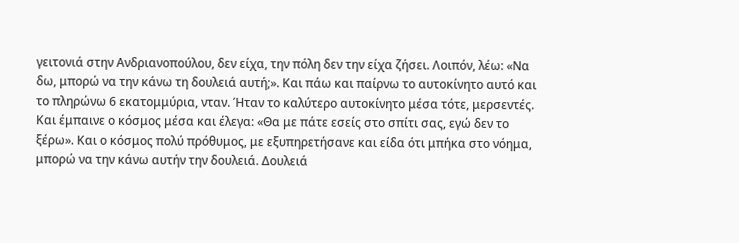γειτονιά στην Ανδριανοπούλου, δεν είχα, την πόλη δεν την είχα ζήσει. Λοιπόν, λέω: «Να δω, μπορώ να την κάνω τη δουλειά αυτή;». Και πάω και παίρνω το αυτοκίνητο αυτό και το πληρώνω 6 εκατομμύρια, νταν. Ήταν το καλύτερο αυτοκίνητο μέσα τότε, μερσεντές. Και έμπαινε ο κόσμος μέσα και έλεγα: «Θα με πάτε εσείς στο σπίτι σας, εγώ δεν το ξέρω». Και ο κόσμος πολύ πρόθυμος, με εξυπηρετήσανε και είδα ότι μπήκα στο νόημα, μπορώ να την κάνω αυτήν την δουλειά. Δουλειά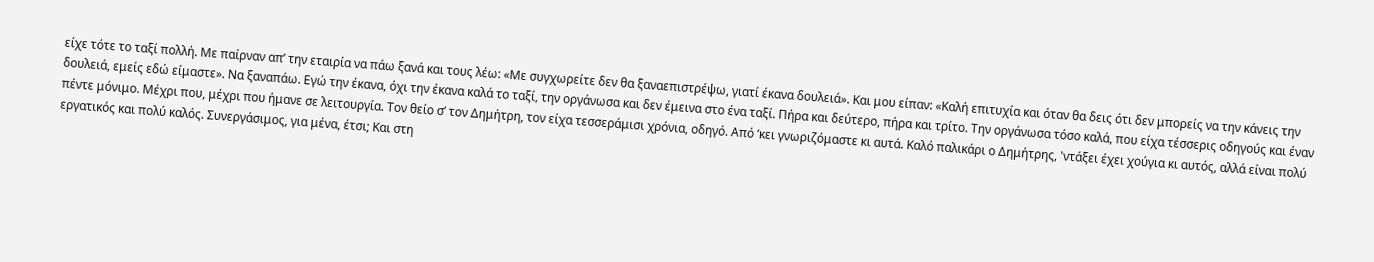είχε τότε το ταξί πολλή. Με παίρναν απ’ την εταιρία να πάω ξανά και τους λέω: «Με συγχωρείτε δεν θα ξαναεπιστρέψω, γιατί έκανα δουλειά». Και μου είπαν: «Καλή επιτυχία και όταν θα δεις ότι δεν μπορείς να την κάνεις την δουλειά, εμείς εδώ είμαστε». Να ξαναπάω. Εγώ την έκανα, όχι την έκανα καλά το ταξί, την οργάνωσα και δεν έμεινα στο ένα ταξί. Πήρα και δεύτερο, πήρα και τρίτο. Την οργάνωσα τόσο καλά, που είχα τέσσερις οδηγούς και έναν πέντε μόνιμο. Μέχρι που, μέχρι που ήμανε σε λειτουργία. Τον θείο σ’ τον Δημήτρη, τον είχα τεσσεράμισι χρόνια, οδηγό. Από ‘κει γνωριζόμαστε κι αυτά. Καλό παλικάρι ο Δημήτρης, 'ντάξει έχει χούγια κι αυτός, αλλά είναι πολύ εργατικός και πολύ καλός. Συνεργάσιμος, για μένα, έτσι; Και στη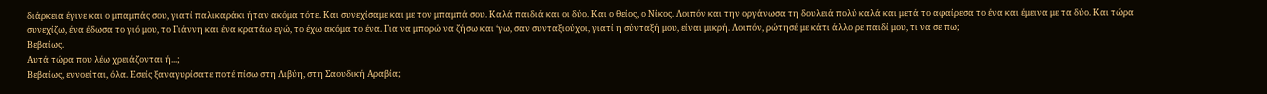διάρκεια έγινε και ο μπαμπάς σου, γιατί παλικαράκι ήταν ακόμα τότε. Και συνεχίσαμε και με τον μπαμπά σου. Καλά παιδιά και οι δύο. Και ο θείος, ο Νίκος. Λοιπόν και την οργάνωσα τη δουλειά πολύ καλά και μετά το αφαίρεσα το ένα και έμεινα με τα δύο. Και τώρα συνεχίζω, ένα έδωσα το γιό μου, το Γιάννη και ένα κρατάω εγώ, το έχω ακόμα το ένα. Για να μπορώ να ζήσω και ‘γω, σαν συνταξιούχοι, γιατί η σύνταξή μου, είναι μικρή. Λοιπόν, ρώτησέ με κάτι άλλο ρε παιδί μου, τι να σε πω;
Βεβαίως.
Αυτά τώρα που λέω χρειάζονται ή...;
Βεβαίως, εννοείται, όλα. Εσείς ξαναγυρίσατε ποτέ πίσω στη Λιβύη, στη Σαουδική Αραβία;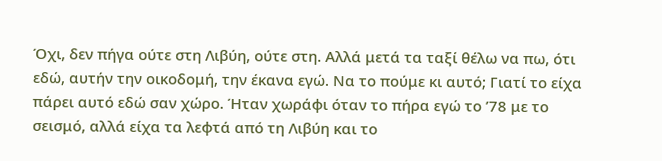Όχι, δεν πήγα ούτε στη Λιβύη, ούτε στη. Αλλά μετά τα ταξί θέλω να πω, ότι εδώ, αυτήν την οικοδομή, την έκανα εγώ. Να το πούμε κι αυτό; Γιατί το είχα πάρει αυτό εδώ σαν χώρο. Ήταν χωράφι όταν το πήρα εγώ το ’78 με το σεισμό, αλλά είχα τα λεφτά από τη Λιβύη και το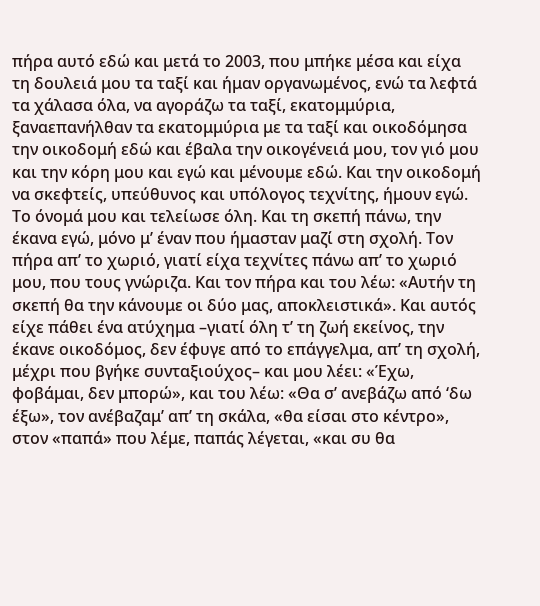πήρα αυτό εδώ και μετά το 2003, που μπήκε μέσα και είχα τη δουλειά μου τα ταξί και ήμαν οργανωμένος, ενώ τα λεφτά τα χάλασα όλα, να αγοράζω τα ταξί, εκατομμύρια, ξαναεπανήλθαν τα εκατομμύρια με τα ταξί και οικοδόμησα την οικοδομή εδώ και έβαλα την οικογένειά μου, τον γιό μου και την κόρη μου και εγώ και μένουμε εδώ. Και την οικοδομή να σκεφτείς, υπεύθυνος και υπόλογος τεχνίτης, ήμουν εγώ. Το όνομά μου και τελείωσε όλη. Και τη σκεπή πάνω, την έκανα εγώ, μόνο μ’ έναν που ήμασταν μαζί στη σχολή. Τον πήρα απ’ το χωριό, γιατί είχα τεχνίτες πάνω απ’ το χωριό μου, που τους γνώριζα. Και τον πήρα και του λέω: «Αυτήν τη σκεπή θα την κάνουμε οι δύο μας, αποκλειστικά». Και αυτός είχε πάθει ένα ατύχημα –γιατί όλη τ’ τη ζωή εκείνος, την έκανε οικοδόμος, δεν έφυγε από το επάγγελμα, απ’ τη σχολή, μέχρι που βγήκε συνταξιούχος– και μου λέει: «Έχω, φοβάμαι, δεν μπορώ», και του λέω: «Θα σ’ ανεβάζω από ‘δω έξω», τον ανέβαζαμ’ απ’ τη σκάλα, «θα είσαι στο κέντρο», στον «παπά» που λέμε, παπάς λέγεται, «και συ θα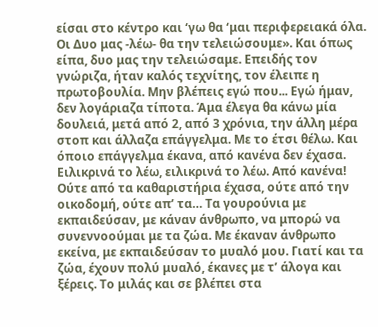είσαι στο κέντρο και ‘γω θα ‘μαι περιφερειακά όλα. Οι Δυο μας -λέω- θα την τελειώσουμε». Και όπως είπα, δυο μας την τελειώσαμε. Επειδής τον γνώριζα, ήταν καλός τεχνίτης, τον έλειπε η πρωτοβουλία. Μην βλέπεις εγώ που... Εγώ ήμαν, δεν λογάριαζα τίποτα. Άμα έλεγα θα κάνω μία δουλειά, μετά από 2, από 3 χρόνια, την άλλη μέρα στοπ και άλλαζα επάγγελμα. Με το έτσι θέλω. Και όποιο επάγγελμα έκανα, από κανένα δεν έχασα. Ειλικρινά το λέω, ειλικρινά το λέω. Από κανένα! Ούτε από τα καθαριστήρια έχασα, ούτε από την οικοδομή, ούτε απ’ τα… Τα γουρούνια με εκπαιδεύσαν, με κάναν άνθρωπο, να μπορώ να συνεννοούμαι με τα ζώα. Με έκαναν άνθρωπο εκείνα, με εκπαιδεύσαν το μυαλό μου. Γιατί και τα ζώα, έχουν πολύ μυαλό, έκανες με τ’ άλογα και ξέρεις. Το μιλάς και σε βλέπει στα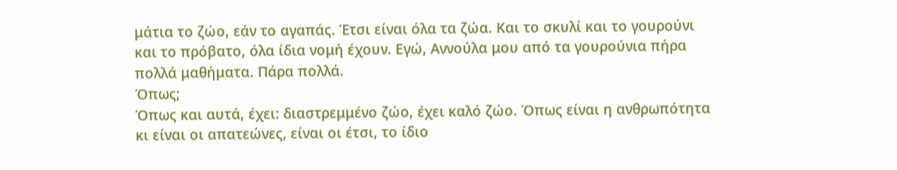μάτια το ζώο, εάν το αγαπάς. Έτσι είναι όλα τα ζώα. Και το σκυλί και το γουρούνι και το πρόβατο, όλα ίδια νομή έχουν. Εγώ, Αννούλα μου από τα γουρούνια πήρα πολλά μαθήματα. Πάρα πολλά.
Όπως;
Όπως και αυτά, έχει: διαστρεμμένο ζώο, έχει καλό ζώο. Όπως είναι η ανθρωπότητα κι είναι οι απατεώνες, είναι οι έτσι, το ίδιο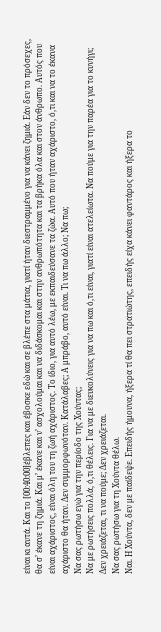είναι κι αυτά. Και το [00:40:00]έβλεπες και έβοσκε εδώ και σε βλέπε στα μάτια, γιατί ήταν διεστραμμένο για να κάνει ζημιά. Εάν δεν το πρόσεχες, θα σ’ έκανε τη ζημιά. Και μ’ έκανε και ν’ ασχολούμαι και να διδάσκομαι και στην ανθρωπότητα και τα βρήκα όλα και στον άνθρωπο. Αυτός που είναι αχάριστος, είναι όλη του τη ζωή αχάριστος. Το ίδιο, για αυτό λέω, με εκπαιδεύσανε τα ζώα. Αυτό που ήταν αχάριστο, ό,τι και να το έκανα αχάριστο θα ήταν. Δεν συμμορφωνόταν. Κατάλαβες; Α μπράβο, αυτό είναι. Τι να πω άλλο; Να πω;
Να σας ρωτήσω εγώ για την περίοδο της Χούντας;
Να με ρωτήσεις πολλά, ό,τι θέλεις. Για να με διευκολύνεις για να πω και ό,τι είναι, γιατί είναι ατελείωτα. Να πούμε για την παρέα για το κυνήγι; Δεν χρειάζεται, τι να πούμε; Δεν χρειάζεται.
Να σας ρωτήσω για τη Χούντα θέλω.
Ναι. Η Χούντα, δεν με παίδεψε. Επειδής ήμουνα, ήξερα τί θα πει στρατιώτης, επειδής είχα κάνει φαντάρος και ήξερα το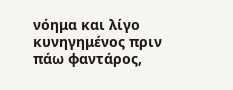νόημα και λίγο κυνηγημένος πριν πάω φαντάρος,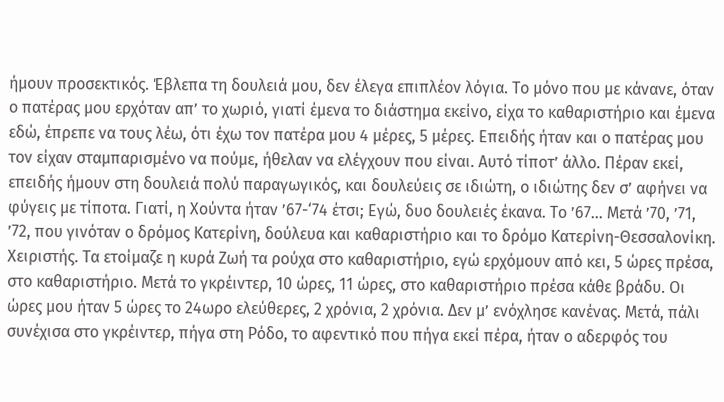ήμουν προσεκτικός. Έβλεπα τη δουλειά μου, δεν έλεγα επιπλέον λόγια. Το μόνο που με κάνανε, όταν ο πατέρας μου ερχόταν απ’ το χωριό, γιατί έμενα το διάστημα εκείνο, είχα το καθαριστήριο και έμενα εδώ, έπρεπε να τους λέω, ότι έχω τον πατέρα μου 4 μέρες, 5 μέρες. Επειδής ήταν και ο πατέρας μου τον είχαν σταμπαρισμένο να πούμε, ήθελαν να ελέγχουν που είναι. Αυτό τίποτ’ άλλο. Πέραν εκεί, επειδής ήμουν στη δουλειά πολύ παραγωγικός, και δουλεύεις σε ιδιώτη, ο ιδιώτης δεν σ’ αφήνει να φύγεις με τίποτα. Γιατί, η Χούντα ήταν ’67-‘74 έτσι; Εγώ, δυο δουλειές έκανα. Το ’67… Μετά ’70, ’71, ’72, που γινόταν ο δρόμος Κατερίνη, δούλευα και καθαριστήριο και το δρόμο Κατερίνη-Θεσσαλονίκη. Χειριστής. Τα ετοίμαζε η κυρά Ζωή τα ρούχα στο καθαριστήριο, εγώ ερχόμουν από κει, 5 ώρες πρέσα, στο καθαριστήριο. Μετά το γκρέιντερ, 10 ώρες, 11 ώρες, στο καθαριστήριο πρέσα κάθε βράδυ. Οι ώρες μου ήταν 5 ώρες το 24ωρο ελεύθερες, 2 χρόνια, 2 χρόνια. Δεν μ’ ενόχλησε κανένας. Μετά, πάλι συνέχισα στο γκρέιντερ, πήγα στη Ρόδο, το αφεντικό που πήγα εκεί πέρα, ήταν ο αδερφός του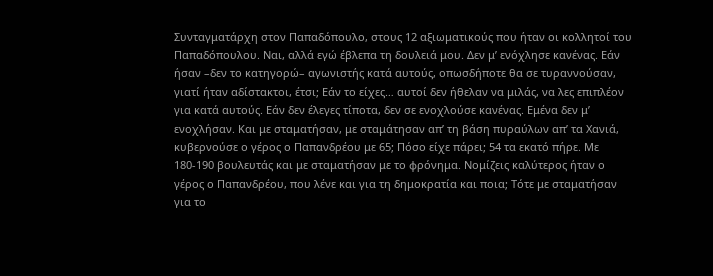Συνταγματάρχη στον Παπαδόπουλο, στους 12 αξιωματικούς που ήταν οι κολλητοί του Παπαδόπουλου. Ναι, αλλά εγώ έβλεπα τη δουλειά μου. Δεν μ’ ενόχλησε κανένας. Εάν ήσαν –δεν το κατηγορώ– αγωνιστής κατά αυτούς, οπωσδήποτε θα σε τυραννούσαν, γιατί ήταν αδίστακτοι, έτσι; Εάν το είχες… αυτοί δεν ήθελαν να μιλάς, να λες επιπλέον για κατά αυτούς. Εάν δεν έλεγες τίποτα, δεν σε ενοχλούσε κανένας. Εμένα δεν μ’ ενοχλήσαν. Και με σταματήσαν, με σταμάτησαν απ’ τη βάση πυραύλων απ’ τα Χανιά, κυβερνούσε ο γέρος ο Παπανδρέου με 65; Πόσο είχε πάρει; 54 τα εκατό πήρε. Με 180-190 βουλευτάς και με σταματήσαν με το φρόνημα. Νομίζεις καλύτερος ήταν ο γέρος ο Παπανδρέου, που λένε και για τη δημοκρατία και ποια; Τότε με σταματήσαν για το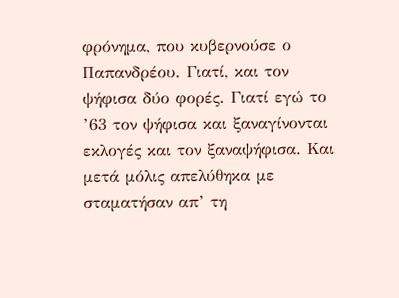φρόνημα, που κυβερνούσε ο Παπανδρέου. Γιατί, και τον ψήφισα δύο φορές. Γιατί εγώ το ’63 τον ψήφισα και ξαναγίνονται εκλογές και τον ξαναψήφισα. Και μετά μόλις απελύθηκα με σταματήσαν απ’ τη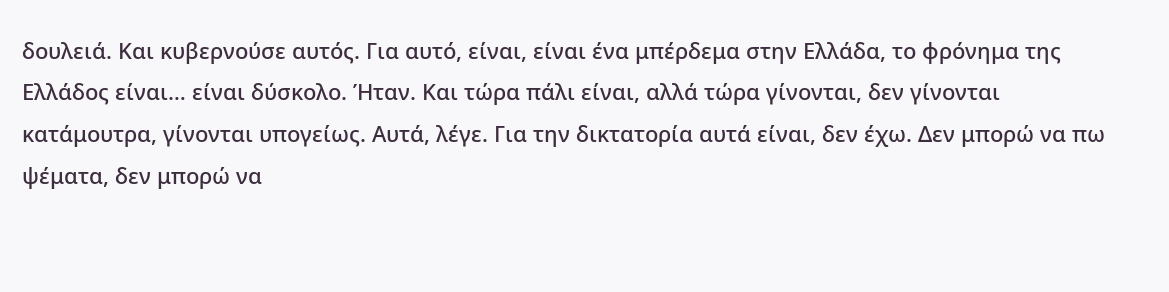δουλειά. Και κυβερνούσε αυτός. Για αυτό, είναι, είναι ένα μπέρδεμα στην Ελλάδα, το φρόνημα της Ελλάδος είναι… είναι δύσκολο. Ήταν. Και τώρα πάλι είναι, αλλά τώρα γίνονται, δεν γίνονται κατάμουτρα, γίνονται υπογείως. Αυτά, λέγε. Για την δικτατορία αυτά είναι, δεν έχω. Δεν μπορώ να πω ψέματα, δεν μπορώ να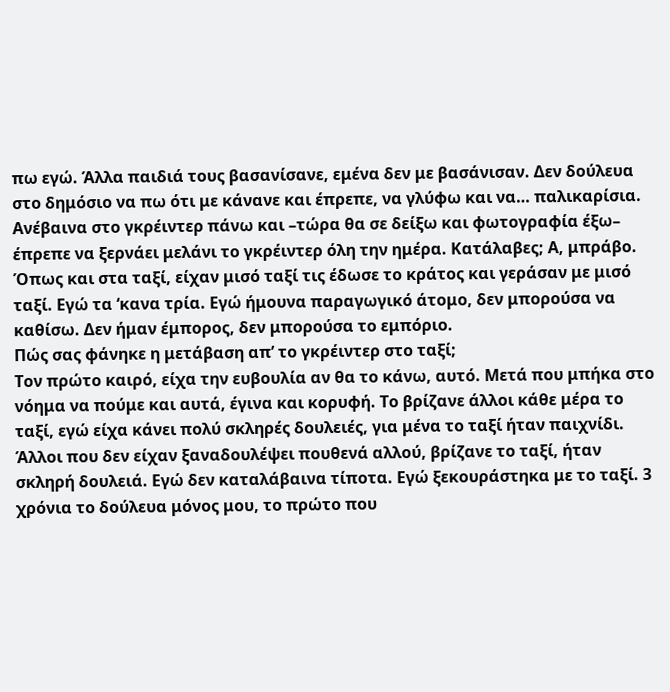πω εγώ. Άλλα παιδιά τους βασανίσανε, εμένα δεν με βασάνισαν. Δεν δούλευα στο δημόσιο να πω ότι με κάνανε και έπρεπε, να γλύφω και να… παλικαρίσια. Ανέβαινα στο γκρέιντερ πάνω και –τώρα θα σε δείξω και φωτογραφία έξω– έπρεπε να ξερνάει μελάνι το γκρέιντερ όλη την ημέρα. Κατάλαβες; Α, μπράβο. Όπως και στα ταξί, είχαν μισό ταξί τις έδωσε το κράτος και γεράσαν με μισό ταξί. Εγώ τα ‘κανα τρία. Εγώ ήμουνα παραγωγικό άτομο, δεν μπορούσα να καθίσω. Δεν ήμαν έμπορος, δεν μπορούσα το εμπόριο.
Πώς σας φάνηκε η μετάβαση απ’ το γκρέιντερ στο ταξί;
Τον πρώτο καιρό, είχα την ευβουλία αν θα το κάνω, αυτό. Μετά που μπήκα στο νόημα να πούμε και αυτά, έγινα και κορυφή. Το βρίζανε άλλοι κάθε μέρα το ταξί, εγώ είχα κάνει πολύ σκληρές δουλειές, για μένα το ταξί ήταν παιχνίδι. Άλλοι που δεν είχαν ξαναδουλέψει πουθενά αλλού, βρίζανε το ταξί, ήταν σκληρή δουλειά. Εγώ δεν καταλάβαινα τίποτα. Εγώ ξεκουράστηκα με το ταξί. 3 χρόνια το δούλευα μόνος μου, το πρώτο που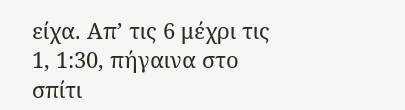είχα. Απ’ τις 6 μέχρι τις 1, 1:30, πήγαινα στο σπίτι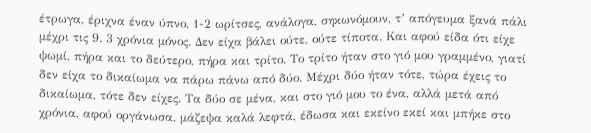έτρωγα, έριχνα έναν ύπνο, 1-2 ωρίτσες, ανάλογα, σηκωνόμουν, τ’ απόγευμα ξανά πάλι μέχρι τις 9. 3 χρόνια μόνος. Δεν είχα βάλει ούτε, ούτε τίποτα. Και αφού είδα ότι είχε ψωμί, πήρα και το δεύτερο, πήρα και τρίτο. Το τρίτο ήταν στο γιό μου γραμμένο, γιατί δεν είχα το δικαίωμα να πάρω πάνω από δύο. Μέχρι δύο ήταν τότε, τώρα έχεις το δικαίωμα, τότε δεν είχες. Τα δύο σε μένα, και στο γιό μου το ένα, αλλά μετά από χρόνια, αφού οργάνωσα, μάζεψα καλά λεφτά, έδωσα και εκείνο εκεί και μπήκε στο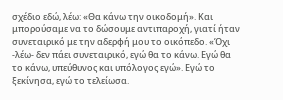σχέδιο εδώ, λέω: «Θα κάνω την οικοδομή». Και μπορούσαμε να το δώσουμε αντιπαροχή, γιατί ήταν συνεταιρικό με την αδερφή μου το οικόπεδο. «Όχι -λέω- δεν πάει συνεταιρικό, εγώ θα το κάνω. Εγώ θα το κάνω, υπεύθυνος και υπόλογος εγώ». Εγώ το ξεκίνησα, εγώ το τελείωσα.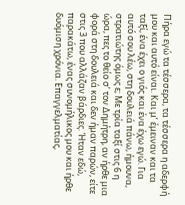Πήρα εγώ τα τέσσερα, τα τέσσερα η αδερφή μου και αυτό είναι. Και μ’ έμειναν και τα ταξί, ένα έχει ο γιός και ένα έχω εγώ. Για αυτό σου λέω, στη δουλειά πάνω, ήμουνα, στρατιώτης όμως ε; Με τρία ταξί στις 6 η ώρα, πες το θείο σ’ τον Δημήτρη, αν ήρθε μια φορά στη δουλειά και δεν ήμαν παρών, είτε στις 3 που αλλάζαν βάρδιες. Ήταν εδώ, παρακάτω, ένας συνομήλικος μου και ήρθε δυόμιση χρόνια. Επαγγελματίας,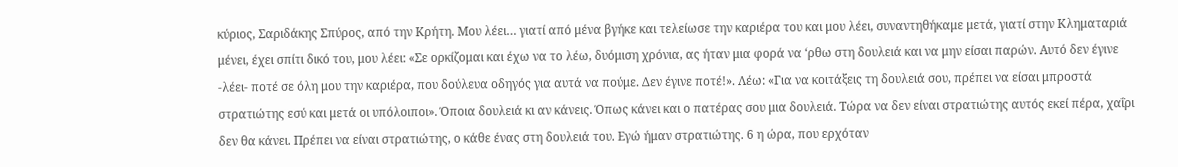κύριος, Σαριδάκης Σπύρος, από την Κρήτη. Μου λέει… γιατί από μένα βγήκε και τελείωσε την καριέρα του και μου λέει, συναντηθήκαμε μετά, γιατί στην Κληματαριά μένει, έχει σπίτι δικό του, μου λέει: «Σε ορκίζομαι και έχω να το λέω, δυόμιση χρόνια, ας ήταν μια φορά να ‘ρθω στη δουλειά και να μην είσαι παρών. Αυτό δεν έγινε -λέει- ποτέ σε όλη μου την καριέρα, που δούλευα οδηγός για αυτά να πούμε. Δεν έγινε ποτέ!». Λέω: «Για να κοιτάξεις τη δουλειά σου, πρέπει να είσαι μπροστά στρατιώτης εσύ και μετά οι υπόλοιποι». Όποια δουλειά κι αν κάνεις. Όπως κάνει και ο πατέρας σου μια δουλειά. Τώρα να δεν είναι στρατιώτης αυτός εκεί πέρα, χαΐρι δεν θα κάνει. Πρέπει να είναι στρατιώτης, ο κάθε ένας στη δουλειά του. Εγώ ήμαν στρατιώτης. 6 η ώρα, που ερχόταν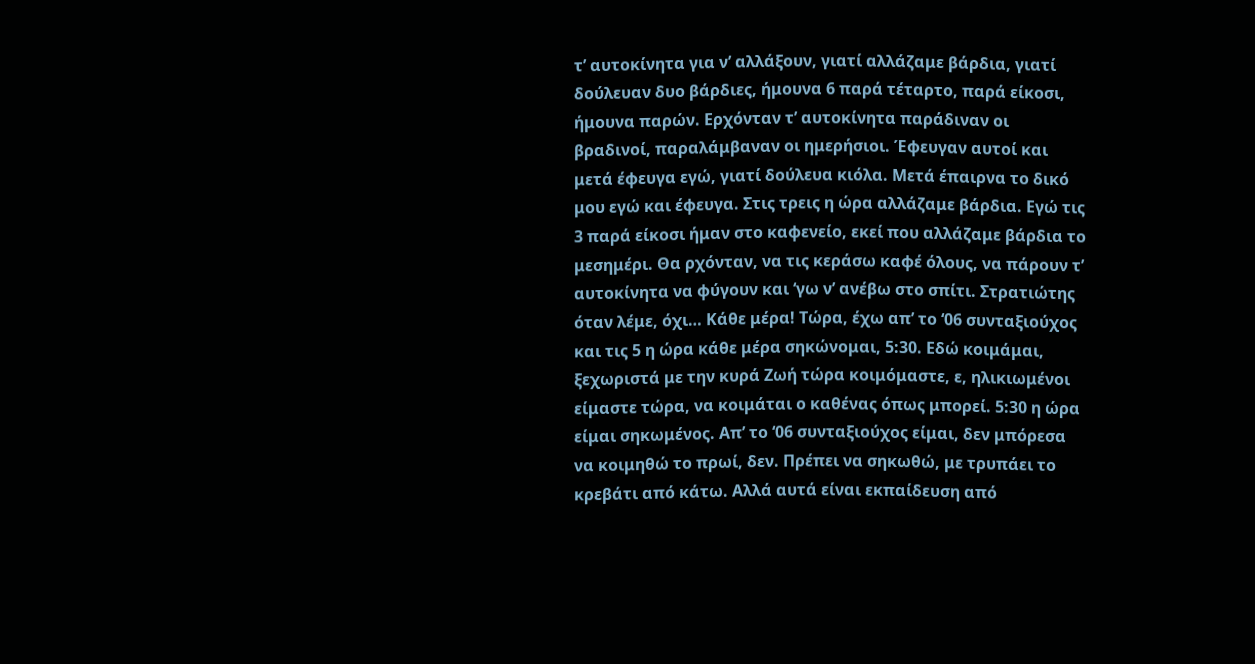τ’ αυτοκίνητα για ν’ αλλάξουν, γιατί αλλάζαμε βάρδια, γιατί δούλευαν δυο βάρδιες, ήμουνα 6 παρά τέταρτο, παρά είκοσι, ήμουνα παρών. Ερχόνταν τ’ αυτοκίνητα παράδιναν οι βραδινοί, παραλάμβαναν οι ημερήσιοι. Έφευγαν αυτοί και μετά έφευγα εγώ, γιατί δούλευα κιόλα. Μετά έπαιρνα το δικό μου εγώ και έφευγα. Στις τρεις η ώρα αλλάζαμε βάρδια. Εγώ τις 3 παρά είκοσι ήμαν στο καφενείο, εκεί που αλλάζαμε βάρδια το μεσημέρι. Θα ρχόνταν, να τις κεράσω καφέ όλους, να πάρουν τ’ αυτοκίνητα να φύγουν και ‘γω ν’ ανέβω στο σπίτι. Στρατιώτης όταν λέμε, όχι… Κάθε μέρα! Τώρα, έχω απ’ το ‘06 συνταξιούχος και τις 5 η ώρα κάθε μέρα σηκώνομαι, 5:30. Εδώ κοιμάμαι, ξεχωριστά με την κυρά Ζωή τώρα κοιμόμαστε, ε, ηλικιωμένοι είμαστε τώρα, να κοιμάται ο καθένας όπως μπορεί. 5:30 η ώρα είμαι σηκωμένος. Απ’ το ‘06 συνταξιούχος είμαι, δεν μπόρεσα να κοιμηθώ το πρωί, δεν. Πρέπει να σηκωθώ, με τρυπάει το κρεβάτι από κάτω. Αλλά αυτά είναι εκπαίδευση από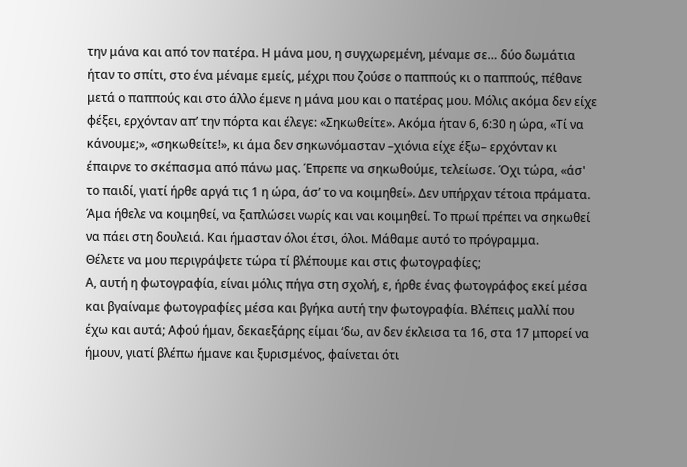την μάνα και από τον πατέρα. Η μάνα μου, η συγχωρεμένη, μέναμε σε… δύο δωμάτια ήταν το σπίτι, στο ένα μέναμε εμείς, μέχρι που ζούσε ο παππούς κι ο παππούς, πέθανε μετά ο παππούς και στο άλλο έμενε η μάνα μου και ο πατέρας μου. Μόλις ακόμα δεν είχε φέξει, ερχόνταν απ’ την πόρτα και έλεγε: «Σηκωθείτε». Ακόμα ήταν 6, 6:30 η ώρα, «Τί να κάνουμε;», «σηκωθείτε!», κι άμα δεν σηκωνόμασταν –χιόνια είχε έξω– ερχόνταν κι έπαιρνε το σκέπασμα από πάνω μας. Έπρεπε να σηκωθούμε, τελείωσε. Όχι τώρα, «άσ' το παιδί, γιατί ήρθε αργά τις 1 η ώρα, άσ’ το να κοιμηθεί». Δεν υπήρχαν τέτοια πράματα. Άμα ήθελε να κοιμηθεί, να ξαπλώσει νωρίς και ναι κοιμηθεί. Το πρωί πρέπει να σηκωθεί να πάει στη δουλειά. Και ήμασταν όλοι έτσι, όλοι. Μάθαμε αυτό το πρόγραμμα.
Θέλετε να μου περιγράψετε τώρα τί βλέπουμε και στις φωτογραφίες;
Α, αυτή η φωτογραφία, είναι μόλις πήγα στη σχολή, ε, ήρθε ένας φωτογράφος εκεί μέσα και βγαίναμε φωτογραφίες μέσα και βγήκα αυτή την φωτογραφία. Βλέπεις μαλλί που έχω και αυτά; Αφού ήμαν, δεκαεξάρης είμαι ‘δω, αν δεν έκλεισα τα 16, στα 17 μπορεί να ήμουν, γιατί βλέπω ήμανε και ξυρισμένος, φαίνεται ότι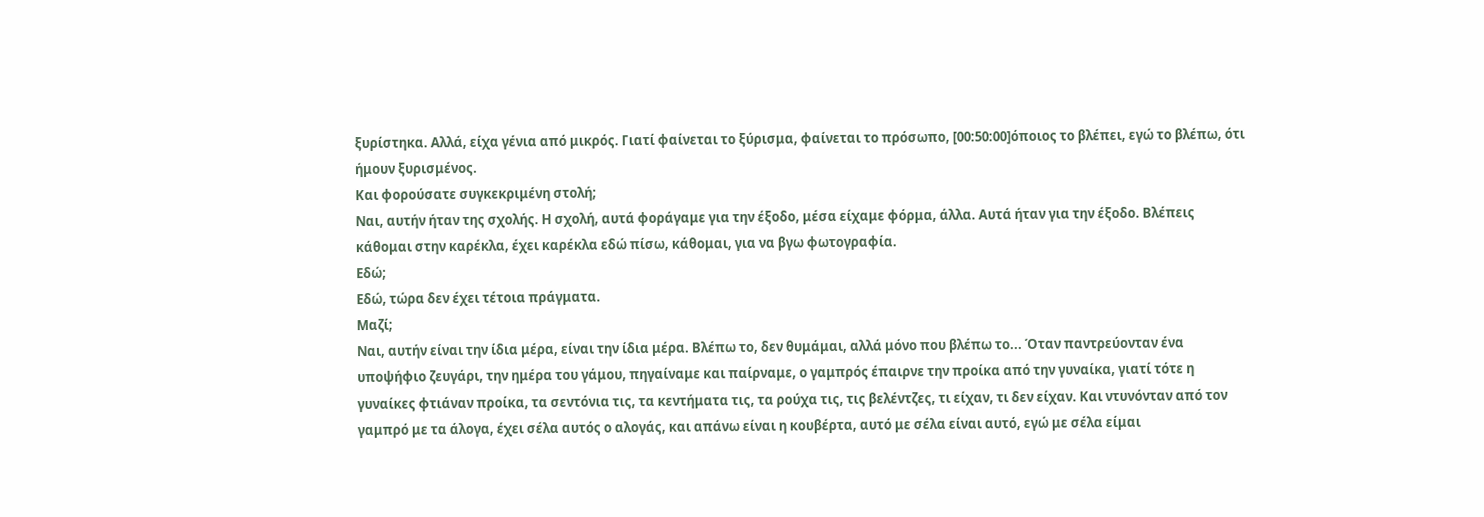ξυρίστηκα. Αλλά, είχα γένια από μικρός. Γιατί φαίνεται το ξύρισμα, φαίνεται το πρόσωπο, [00:50:00]όποιος το βλέπει, εγώ το βλέπω, ότι ήμουν ξυρισμένος.
Και φορούσατε συγκεκριμένη στολή;
Ναι, αυτήν ήταν της σχολής. Η σχολή, αυτά φοράγαμε για την έξοδο, μέσα είχαμε φόρμα, άλλα. Αυτά ήταν για την έξοδο. Βλέπεις κάθομαι στην καρέκλα, έχει καρέκλα εδώ πίσω, κάθομαι, για να βγω φωτογραφία.
Εδώ;
Εδώ, τώρα δεν έχει τέτοια πράγματα.
Μαζί;
Ναι, αυτήν είναι την ίδια μέρα, είναι την ίδια μέρα. Βλέπω το, δεν θυμάμαι, αλλά μόνο που βλέπω το... Όταν παντρεύονταν ένα υποψήφιο ζευγάρι, την ημέρα του γάμου, πηγαίναμε και παίρναμε, ο γαμπρός έπαιρνε την προίκα από την γυναίκα, γιατί τότε η γυναίκες φτιάναν προίκα, τα σεντόνια τις, τα κεντήματα τις, τα ρούχα τις, τις βελέντζες, τι είχαν, τι δεν είχαν. Και ντυνόνταν από τον γαμπρό με τα άλογα, έχει σέλα αυτός ο αλογάς, και απάνω είναι η κουβέρτα, αυτό με σέλα είναι αυτό, εγώ με σέλα είμαι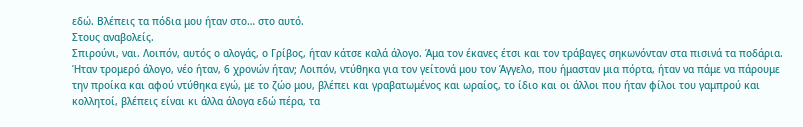εδώ. Βλέπεις τα πόδια μου ήταν στο… στο αυτό.
Στους αναβολείς.
Σπιρούνι, ναι. Λοιπόν, αυτός ο αλογάς, ο Γρίβος, ήταν κάτσε καλά άλογο. Άμα τον έκανες έτσι και τον τράβαγες σηκωνόνταν στα πισινά τα ποδάρια. Ήταν τρομερό άλογο, νέο ήταν, 6 χρονών ήταν; Λοιπόν, ντύθηκα για τον γείτονά μου τον Άγγελο, που ήμασταν μια πόρτα, ήταν να πάμε να πάρουμε την προίκα και αφού ντύθηκα εγώ, με το ζώο μου, βλέπει και γραβατωμένος και ωραίος, το ίδιο και οι άλλοι που ήταν φίλοι του γαμπρού και κολλητοί, βλέπεις είναι κι άλλα άλογα εδώ πέρα, τα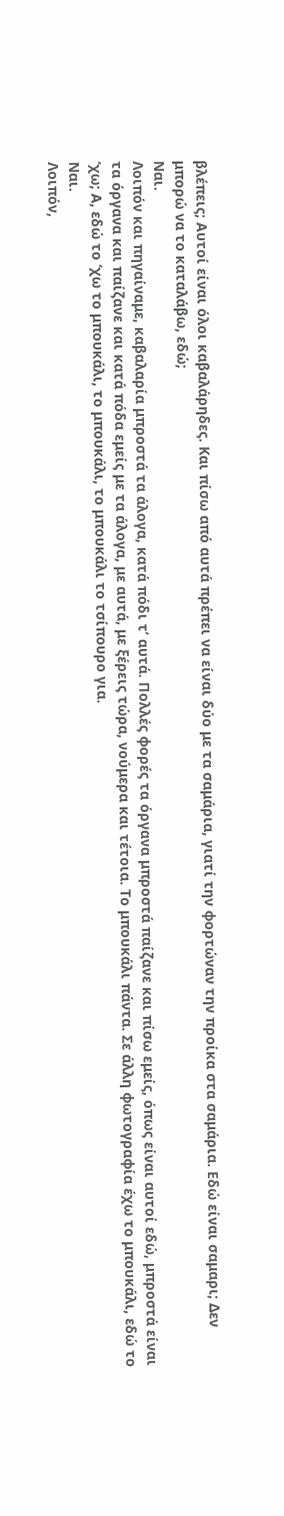βλέπεις; Αυτοί είναι όλοι καβαλάρηδες. Και πίσω από αυτά πρέπει να είναι δύο με τα σαμάρια, γιατί την φορτώναν την προίκα στα σαμάρια. Εδώ είναι σαμαρι; Δεν μπορώ να το καταλάβω, εδώ;
Ναι.
Λοιπόν και πηγαίναμε, καβαλαρία μπροστά τα άλογα, κατά πόδι τ’ αυτά. Πολλές φορές τα όργανα μπροστά παίζανε και πίσω εμείς, όπως είναι αυτοί εδώ, μπροστά είναι τα όργανα και παίζανε και κατά πόδα εμείς με τα άλογα, με αυτά, με ξέρεις τώρα, νούμερα και τέτοια. Το μπουκάλι πάντα. Σε άλλη φωτογραφία έχω το μπουκάλι, εδώ το ‘χω; Α, εδώ το ‘χω το μπουκάλι, το μπουκάλι, το μπουκάλι το τσίπουρο για.
Ναι.
Λοιπόν,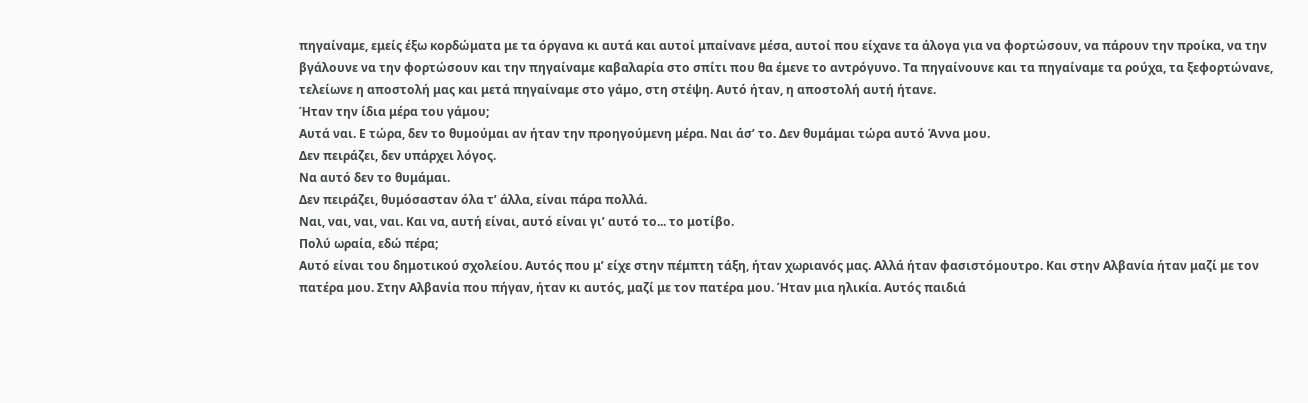πηγαίναμε, εμείς έξω κορδώματα με τα όργανα κι αυτά και αυτοί μπαίνανε μέσα, αυτοί που είχανε τα άλογα για να φορτώσουν, να πάρουν την προίκα, να την βγάλουνε να την φορτώσουν και την πηγαίναμε καβαλαρία στο σπίτι που θα έμενε το αντρόγυνο. Τα πηγαίνουνε και τα πηγαίναμε τα ρούχα, τα ξεφορτώνανε, τελείωνε η αποστολή μας και μετά πηγαίναμε στο γάμο, στη στέψη. Αυτό ήταν, η αποστολή αυτή ήτανε.
Ήταν την ίδια μέρα του γάμου;
Αυτά ναι. Ε τώρα, δεν το θυμούμαι αν ήταν την προηγούμενη μέρα. Ναι άσ’ το. Δεν θυμάμαι τώρα αυτό Άννα μου.
Δεν πειράζει, δεν υπάρχει λόγος.
Να αυτό δεν το θυμάμαι.
Δεν πειράζει, θυμόσασταν όλα τ’ άλλα, είναι πάρα πολλά.
Ναι, ναι, ναι, ναι. Και να, αυτή είναι, αυτό είναι γι’ αυτό το... το μοτίβο.
Πολύ ωραία, εδώ πέρα;
Αυτό είναι του δημοτικού σχολείου. Αυτός που μ’ είχε στην πέμπτη τάξη, ήταν χωριανός μας. Αλλά ήταν φασιστόμουτρο. Και στην Αλβανία ήταν μαζί με τον πατέρα μου. Στην Αλβανία που πήγαν, ήταν κι αυτός, μαζί με τον πατέρα μου. Ήταν μια ηλικία. Αυτός παιδιά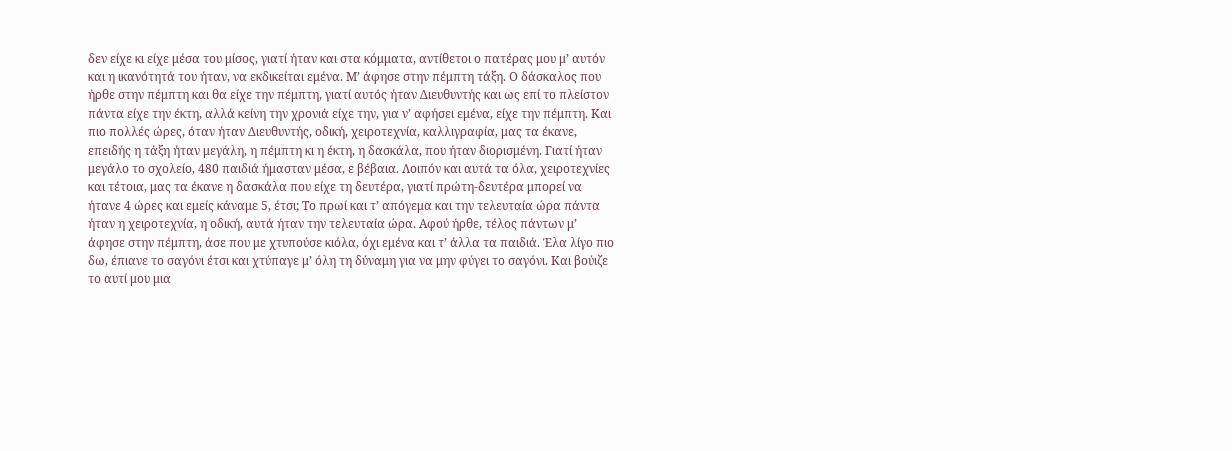δεν είχε κι είχε μέσα του μίσος, γιατί ήταν και στα κόμματα, αντίθετοι ο πατέρας μου μ’ αυτόν και η ικανότητά του ήταν, να εκδικείται εμένα. Μ’ άφησε στην πέμπτη τάξη. Ο δάσκαλος που ήρθε στην πέμπτη και θα είχε την πέμπτη, γιατί αυτός ήταν Διευθυντής και ως επί το πλείστον πάντα είχε την έκτη, αλλά κείνη την χρονιά είχε την, για ν’ αφήσει εμένα, είχε την πέμπτη. Και πιο πολλές ώρες, όταν ήταν Διευθυντής, οδική, χειροτεχνία, καλλιγραφία, μας τα έκανε, επειδής η τάξη ήταν μεγάλη, η πέμπτη κι η έκτη, η δασκάλα, που ήταν διορισμένη. Γιατί ήταν μεγάλο το σχολείο, 480 παιδιά ήμασταν μέσα, ε βέβαια. Λοιπόν και αυτά τα όλα, χειροτεχνίες και τέτοια, μας τα έκανε η δασκάλα που είχε τη δευτέρα, γιατί πρώτη-δευτέρα μπορεί να ήτανε 4 ώρες και εμείς κάναμε 5, έτσι; Το πρωί και τ’ απόγεμα και την τελευταία ώρα πάντα ήταν η χειροτεχνία, η οδική, αυτά ήταν την τελευταία ώρα. Αφού ήρθε, τέλος πάντων μ’ άφησε στην πέμπτη, άσε που με χτυπούσε κιόλα, όχι εμένα και τ’ άλλα τα παιδιά. Έλα λίγο πιο δω, έπιανε το σαγόνι έτσι και χτύπαγε μ’ όλη τη δύναμη για να μην φύγει το σαγόνι. Και βούιζε το αυτί μου μια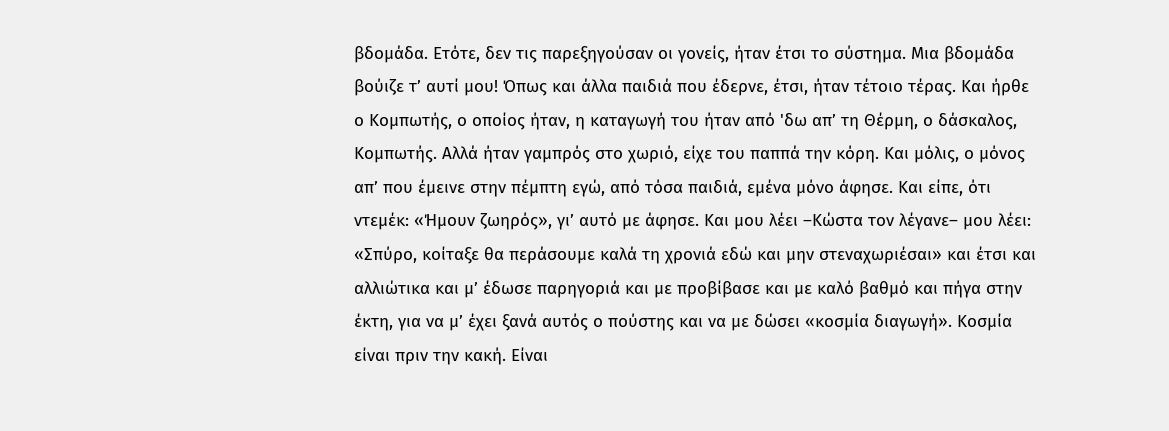βδομάδα. Ετότε, δεν τις παρεξηγούσαν οι γονείς, ήταν έτσι το σύστημα. Μια βδομάδα βούιζε τ’ αυτί μου! Όπως και άλλα παιδιά που έδερνε, έτσι, ήταν τέτοιο τέρας. Και ήρθε ο Κομπωτής, ο οποίος ήταν, η καταγωγή του ήταν από 'δω απ’ τη Θέρμη, ο δάσκαλος, Κομπωτής. Αλλά ήταν γαμπρός στο χωριό, είχε του παππά την κόρη. Και μόλις, ο μόνος απ’ που έμεινε στην πέμπτη εγώ, από τόσα παιδιά, εμένα μόνο άφησε. Και είπε, ότι ντεμέκ: «Ήμουν ζωηρός», γι’ αυτό με άφησε. Και μου λέει –Κώστα τον λέγανε– μου λέει: «Σπύρο, κοίταξε θα περάσουμε καλά τη χρονιά εδώ και μην στεναχωριέσαι» και έτσι και αλλιώτικα και μ’ έδωσε παρηγοριά και με προβίβασε και με καλό βαθμό και πήγα στην έκτη, για να μ’ έχει ξανά αυτός ο πούστης και να με δώσει «κοσμία διαγωγή». Κοσμία είναι πριν την κακή. Είναι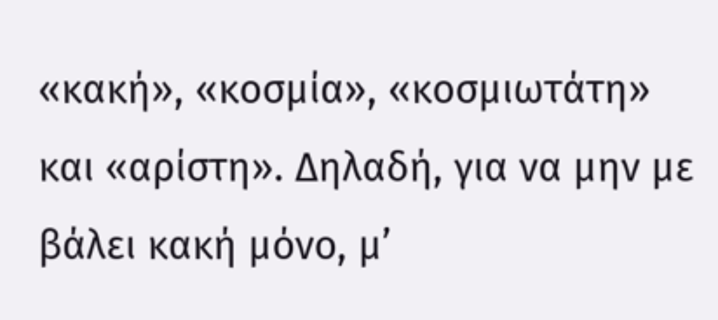«κακή», «κοσμία», «κοσμιωτάτη» και «αρίστη». Δηλαδή, για να μην με βάλει κακή μόνο, μ’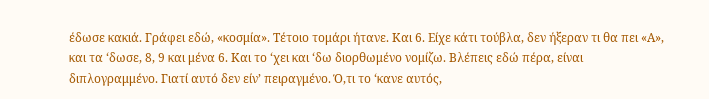έδωσε κακιά. Γράφει εδώ, «κοσμία». Τέτοιο τομάρι ήτανε. Και 6. Είχε κάτι τούβλα, δεν ήξεραν τι θα πει «Α», και τα ‘δωσε, 8, 9 και μένα 6. Και το ‘χει και ‘δω διορθωμένο νομίζω. Βλέπεις εδώ πέρα, είναι διπλογραμμένο. Γιατί αυτό δεν είν’ πειραγμένο. Ό,τι το ‘κανε αυτός,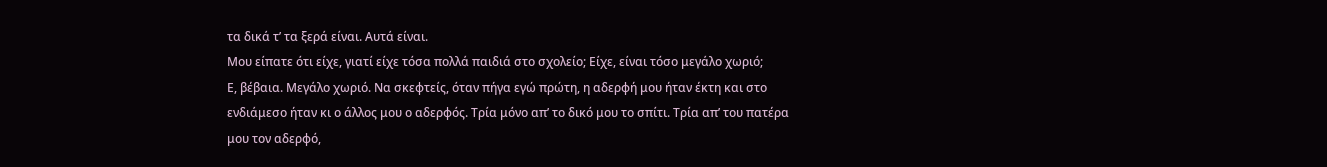τα δικά τ’ τα ξερά είναι. Αυτά είναι.
Μου είπατε ότι είχε, γιατί είχε τόσα πολλά παιδιά στο σχολείο; Είχε, είναι τόσο μεγάλο χωριό;
Ε, βέβαια. Μεγάλο χωριό. Να σκεφτείς, όταν πήγα εγώ πρώτη, η αδερφή μου ήταν έκτη και στο ενδιάμεσο ήταν κι ο άλλος μου ο αδερφός. Τρία μόνο απ’ το δικό μου το σπίτι. Τρία απ’ του πατέρα μου τον αδερφό,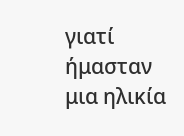γιατί ήμασταν μια ηλικία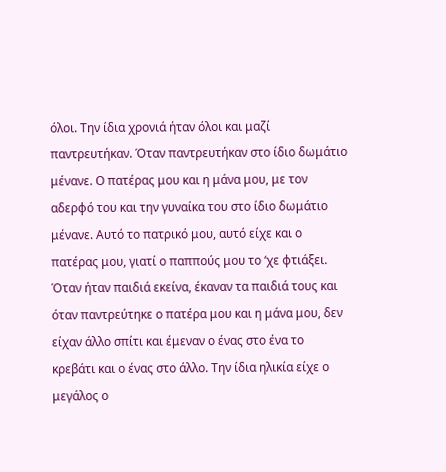όλοι. Την ίδια χρονιά ήταν όλοι και μαζί παντρευτήκαν. Όταν παντρευτήκαν στο ίδιο δωμάτιο μένανε. Ο πατέρας μου και η μάνα μου, με τον αδερφό του και την γυναίκα του στο ίδιο δωμάτιο μένανε. Αυτό το πατρικό μου, αυτό είχε και ο πατέρας μου, γιατί ο παππούς μου το ‘χε φτιάξει. Όταν ήταν παιδιά εκείνα, έκαναν τα παιδιά τους και όταν παντρεύτηκε ο πατέρα μου και η μάνα μου, δεν είχαν άλλο σπίτι και έμεναν ο ένας στο ένα το κρεβάτι και ο ένας στο άλλο. Την ίδια ηλικία είχε ο μεγάλος ο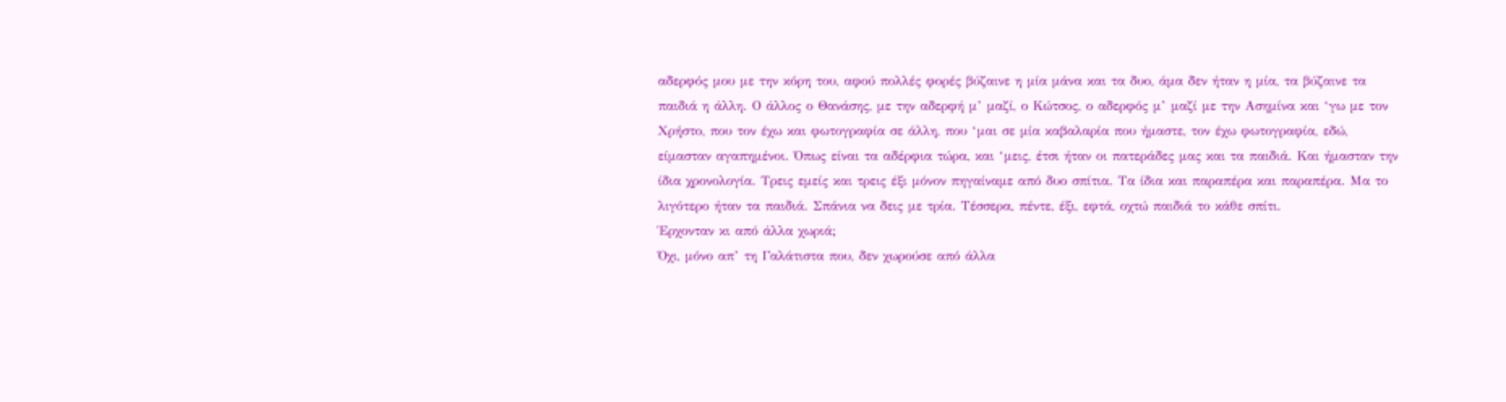αδερφός μου με την κόρη του, αφού πολλές φορές βύζαινε η μία μάνα και τα δυο, άμα δεν ήταν η μία, τα βύζαινε τα παιδιά η άλλη. Ο άλλος ο Θανάσης, με την αδερφή μ’ μαζί, ο Κώτσος, ο αδερφός μ’ μαζί με την Ασημίνα και ‘γω με τον Χρήστο, που τον έχω και φωτογραφία σε άλλη, που ‘μαι σε μία καβαλαρία που ήμαστε, τον έχω φωτογραφία, εδώ, είμασταν αγαπημένοι. Όπως είναι τα αδέρφια τώρα, και ‘μεις, έτσι ήταν οι πατεράδες μας και τα παιδιά. Και ήμασταν την ίδια χρονολογία. Τρεις εμείς και τρεις έξι μόνον πηγαίναμε από δυο σπίτια. Τα ίδια και παραπέρα και παραπέρα. Μα το λιγότερο ήταν τα παιδιά. Σπάνια να δεις με τρία. Τέσσερα, πέντε, έξι, εφτά, οχτώ παιδιά το κάθε σπίτι.
Έρχονταν κι από άλλα χωριά;
Όχι, μόνο απ’ τη Γαλάτιστα που, δεν χωρούσε από άλλα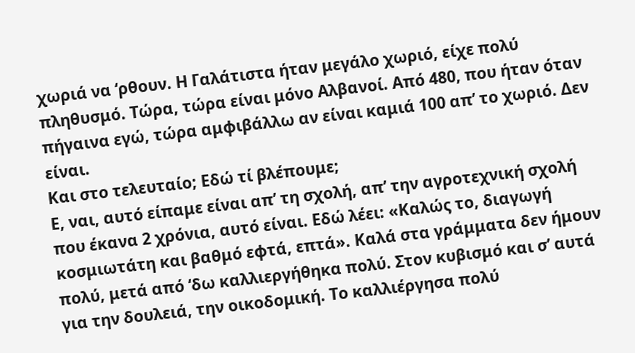χωριά να ‘ρθουν. Η Γαλάτιστα ήταν μεγάλο χωριό, είχε πολύ πληθυσμό. Τώρα, τώρα είναι μόνο Αλβανοί. Από 480, που ήταν όταν πήγαινα εγώ, τώρα αμφιβάλλω αν είναι καμιά 100 απ’ το χωριό. Δεν είναι.
Και στο τελευταίο; Εδώ τί βλέπουμε;
Ε, ναι, αυτό είπαμε είναι απ’ τη σχολή, απ’ την αγροτεχνική σχολή που έκανα 2 χρόνια, αυτό είναι. Εδώ λέει: «Καλώς το, διαγωγή κοσμιωτάτη και βαθμό εφτά, επτά». Καλά στα γράμματα δεν ήμουν πολύ, μετά από ‘δω καλλιεργήθηκα πολύ. Στον κυβισμό και σ’ αυτά για την δουλειά, την οικοδομική. Το καλλιέργησα πολύ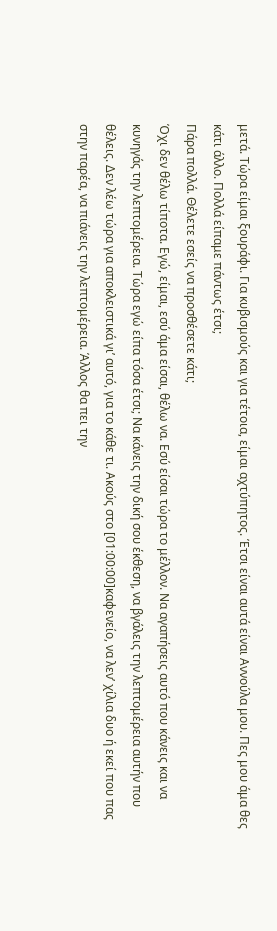μετά. Τώρα είμαι ξουράφι. Για κυβισμούς και για τέτοια, είμαι αχτύπητος. Έτσι είναι αυτά είναι Αννούλα μου. Πες μου άμα θες κάτι άλλο. Πολλά είπαμε πάντως έτσι;
Πάρα πολλά. Θέλετε εσείς να προσθέσετε κάτι;
Όχι δεν θέλω τίποτα. Εγώ, είμαι, εσύ άμα είσαι, θέλω να. Εσύ είσαι τώρα το μέλλον. Να αγαπήσεις αυτό που κάνεις και να κυνηγάς την λεπτομέρεια. Τώρα εγώ είπα τόσα έτσι; Να κάνεις την δική σου έκθεση, να βγάλεις την λεπτομέρεια αυτήν που θέλεις. Δεν λέω τώρα για αποκλειστικά γι’ αυτό, για το κάθε τι. Ακούς στο [01:00:00]καφενείο, να λεν’ χίλια δυο ή εκεί που πας στην παρέα, να πιάνεις την λεπτομέρεια. Άλλος θα πει την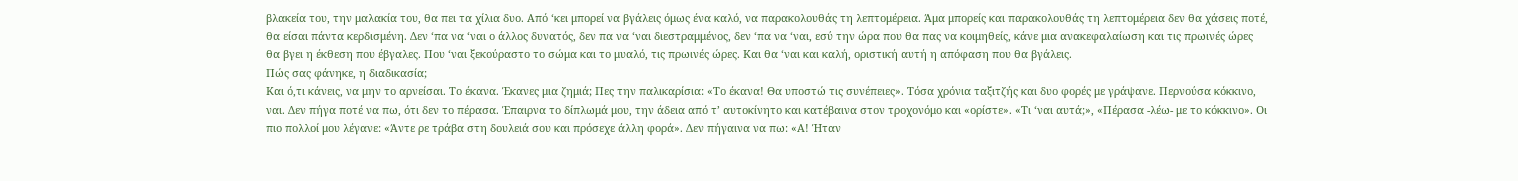βλακεία του, την μαλακία του, θα πει τα χίλια δυο. Από ‘κει μπορεί να βγάλεις όμως ένα καλό, να παρακολουθάς τη λεπτομέρεια. Άμα μπορείς και παρακολουθάς τη λεπτομέρεια δεν θα χάσεις ποτέ, θα είσαι πάντα κερδισμένη. Δεν ‘πα να ‘ναι ο άλλος δυνατός, δεν πα να ‘ναι διεστραμμένος, δεν ‘πα να ‘ναι, εσύ την ώρα που θα πας να κοιμηθείς, κάνε μια ανακεφαλαίωση και τις πρωινές ώρες θα βγει η έκθεση που έβγαλες. Που ‘ναι ξεκούραστο το σώμα και το μυαλό, τις πρωινές ώρες. Και θα ‘ναι και καλή, οριστική αυτή η απόφαση που θα βγάλεις.
Πώς σας φάνηκε, η διαδικασία;
Και ό,τι κάνεις, να μην το αρνείσαι. Το έκανα. Έκανες μια ζημιά; Πες την παλικαρίσια: «Το έκανα! Θα υποστώ τις συνέπειες». Τόσα χρόνια ταξιτζής και δυο φορές με γράψανε. Περνούσα κόκκινο, ναι. Δεν πήγα ποτέ να πω, ότι δεν το πέρασα. Έπαιρνα το δίπλωμά μου, την άδεια από τ’ αυτοκίνητο και κατέβαινα στον τροχονόμο και «ορίστε». «Τι ‘ναι αυτά;», «Πέρασα -λέω- με το κόκκινο». Οι πιο πολλοί μου λέγανε: «Άντε ρε τράβα στη δουλειά σου και πρόσεχε άλλη φορά». Δεν πήγαινα να πω: «Α! Ήταν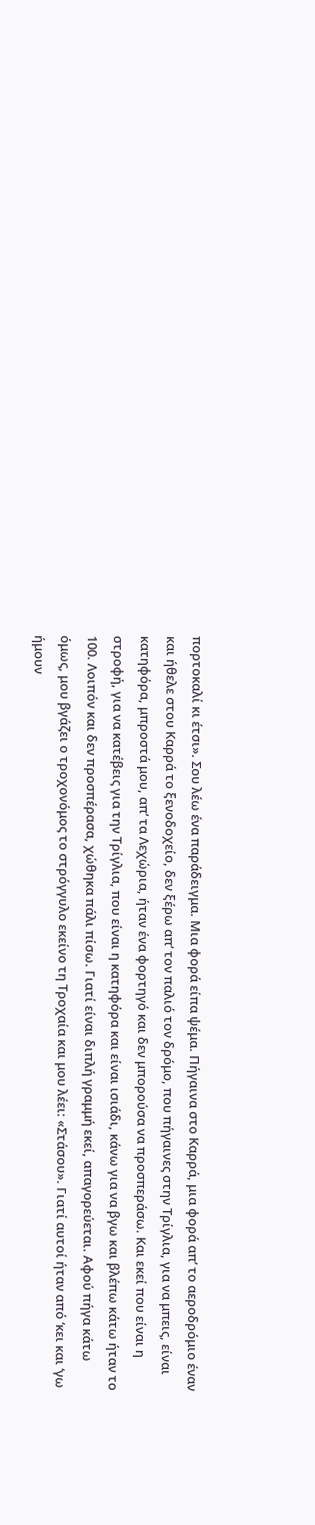πορτοκαλί κι έτσι». Σου λέω ένα παράδειγμα. Μια φορά είπα ψέμα. Πήγαινα στο Καρρά, μια φορά απ’ το αεροδρόμιο έναν και ήθελε στου Καρρά το ξενοδοχείο, δεν ξέρω απ’ τον παλιό τον δρόμο, που πήγαινες στην Τρίγλια, για να μπεις, είναι κατηφόρα, μπροστά μου, απ’ τα Λεχώρια, ήταν ένα φορτηγό και δεν μπορούσα να προσπεράσω. Και εκεί που είναι η στροφή, για να κατέβεις για την Τρίγλια, που είναι η κατηφόρα και είναι ισιάδι, κάνω για να βγω και βλέπω κάτω ήταν το 100. Λοιπόν και δεν προσπέρασα, χώθηκα πάλι πίσω. Γιατί είναι διπλή γραμμή εκεί, απαγορεύεται. Αφού πήγα κάτω όμως, μου βγάζει ο τροχονόμος το στρόγγυλο εκείνο τη Τροχαία και μου λέει: «Στάσου». Γιατί αυτοί ήταν από ‘κει και ‘γω ήμουν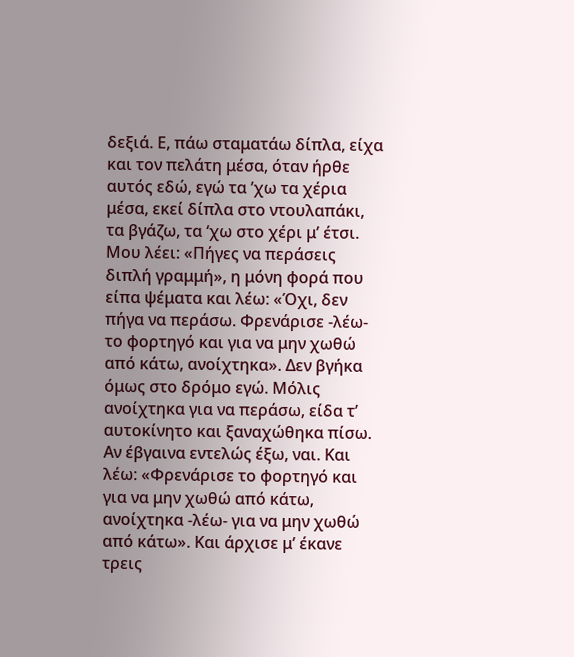δεξιά. Ε, πάω σταματάω δίπλα, είχα και τον πελάτη μέσα, όταν ήρθε αυτός εδώ, εγώ τα ’χω τα χέρια μέσα, εκεί δίπλα στο ντουλαπάκι, τα βγάζω, τα ‘χω στο χέρι μ’ έτσι. Μου λέει: «Πήγες να περάσεις διπλή γραμμή», η μόνη φορά που είπα ψέματα και λέω: «Όχι, δεν πήγα να περάσω. Φρενάρισε -λέω- το φορτηγό και για να μην χωθώ από κάτω, ανοίχτηκα». Δεν βγήκα όμως στο δρόμο εγώ. Μόλις ανοίχτηκα για να περάσω, είδα τ’ αυτοκίνητο και ξαναχώθηκα πίσω. Αν έβγαινα εντελώς έξω, ναι. Και λέω: «Φρενάρισε το φορτηγό και για να μην χωθώ από κάτω, ανοίχτηκα -λέω- για να μην χωθώ από κάτω». Και άρχισε μ’ έκανε τρεις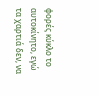φορές κύκλο το αυτοκίνητο, εγώ τα χαρτιά δεν, να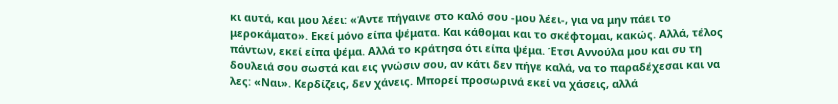κι αυτά, και μου λέει: «Άντε πήγαινε στο καλό σου -μου λέει-, για να μην πάει το μεροκάματο». Εκεί μόνο είπα ψέματα. Και κάθομαι και το σκέφτομαι, κακώς. Αλλά, τέλος πάντων, εκεί είπα ψέμα. Αλλά το κράτησα ότι είπα ψέμα. Έτσι Αννούλα μου και συ τη δουλειά σου σωστά και εις γνώσιν σου, αν κάτι δεν πήγε καλά, να το παραδέχεσαι και να λες: «Ναι». Κερδίζεις, δεν χάνεις. Μπορεί προσωρινά εκεί να χάσεις, αλλά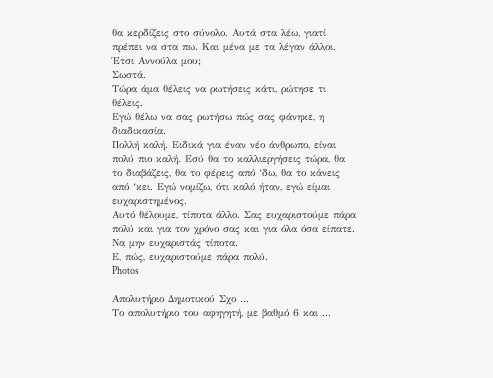θα κερδίζεις στο σύνολο. Αυτά στα λέω, γιατί πρέπει να στα πω. Και μένα με τα λέγαν άλλοι. Έτσι Αννούλα μου;
Σωστά.
Τώρα άμα θέλεις να ρωτήσεις κάτι, ρώτησε τι θέλεις.
Εγώ θέλω να σας ρωτήσω πώς σας φάνηκε, η διαδικασία.
Πολλή καλή. Ειδικά για έναν νέο άνθρωπο, είναι πολύ πιο καλή. Εσύ θα το καλλιεργήσεις τώρα, θα το διαβάζεις, θα το φέρεις από ‘δω, θα το κάνεις από ‘κει. Εγώ νομίζω, ότι καλό ήταν, εγώ είμαι ευχαριστημένος.
Αυτό θέλουμε, τίποτα άλλο. Σας ευχαριστούμε πάρα πολύ και για τον χρόνο σας και για όλα όσα είπατε.
Να μην ευχαριστάς τίποτα.
Ε, πώς, ευχαριστούμε πάρα πολύ.
Photos

Απολυτήριο Δημοτικού Σχο ...
Το απολυτήριο του αφηγητή, με βαθμό 6 και ...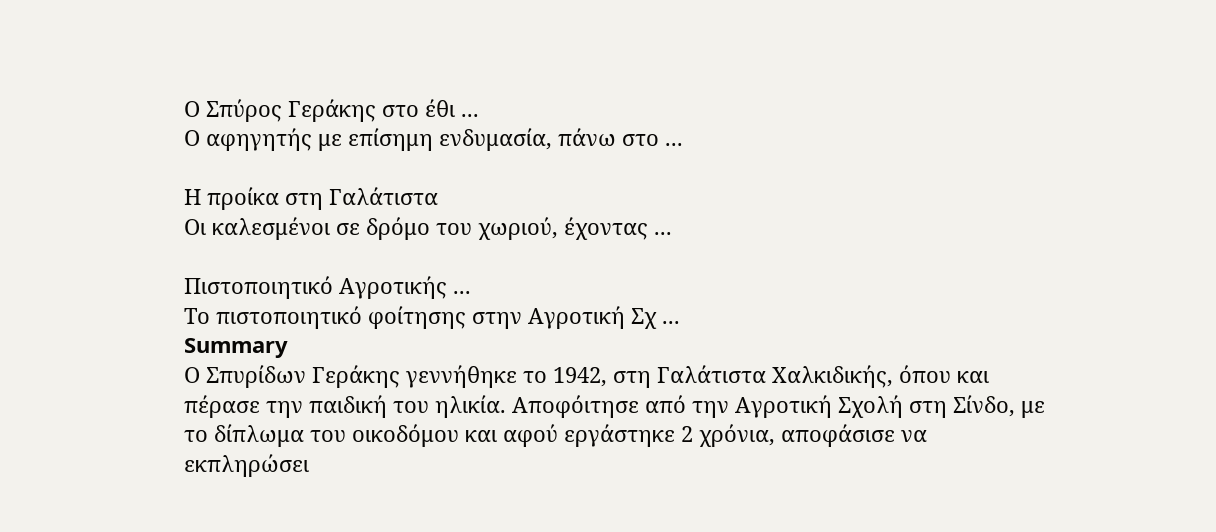Ο Σπύρος Γεράκης στο έθι ...
Ο αφηγητής με επίσημη ενδυμασία, πάνω στο ...

Η προίκα στη Γαλάτιστα
Οι καλεσμένοι σε δρόμο του χωριού, έχοντας ...

Πιστοποιητικό Αγροτικής ...
Το πιστοποιητικό φοίτησης στην Αγροτική Σχ ...
Summary
Ο Σπυρίδων Γεράκης γεννήθηκε το 1942, στη Γαλάτιστα Χαλκιδικής, όπου και πέρασε την παιδική του ηλικία. Αποφόιτησε από την Αγροτική Σχολή στη Σίνδο, με το δίπλωμα του οικοδόμου και αφού εργάστηκε 2 χρόνια, αποφάσισε να εκπληρώσει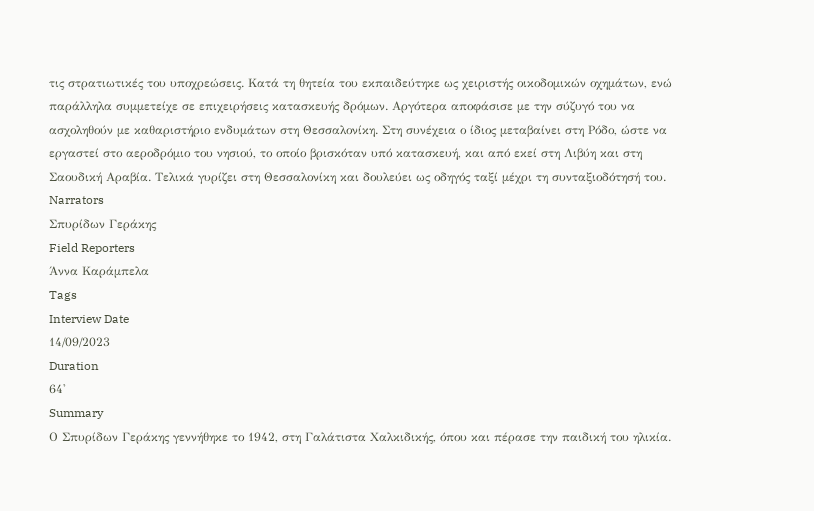τις στρατιωτικές του υποχρεώσεις. Κατά τη θητεία του εκπαιδεύτηκε ως χειριστής οικοδομικών οχημάτων, ενώ παράλληλα συμμετείχε σε επιχειρήσεις κατασκευής δρόμων. Αργότερα αποφάσισε με την σύζυγό του να ασχοληθούν με καθαριστήριο ενδυμάτων στη Θεσσαλονίκη. Στη συνέχεια ο ίδιος μεταβαίνει στη Ρόδο, ώστε να εργαστεί στο αεροδρόμιο του νησιού, το οποίο βρισκόταν υπό κατασκευή, και από εκεί στη Λιβύη και στη Σαουδική Αραβία. Τελικά γυρίζει στη Θεσσαλονίκη και δουλεύει ως οδηγός ταξί μέχρι τη συνταξιοδότησή του.
Narrators
Σπυρίδων Γεράκης
Field Reporters
Άννα Καράμπελα
Tags
Interview Date
14/09/2023
Duration
64'
Summary
Ο Σπυρίδων Γεράκης γεννήθηκε το 1942, στη Γαλάτιστα Χαλκιδικής, όπου και πέρασε την παιδική του ηλικία.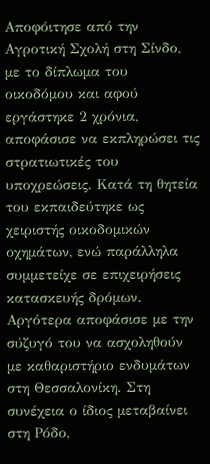Αποφόιτησε από την Αγροτική Σχολή στη Σίνδο, με το δίπλωμα του οικοδόμου και αφού εργάστηκε 2 χρόνια, αποφάσισε να εκπληρώσει τις στρατιωτικές του υποχρεώσεις. Κατά τη θητεία του εκπαιδεύτηκε ως χειριστής οικοδομικών οχημάτων, ενώ παράλληλα συμμετείχε σε επιχειρήσεις κατασκευής δρόμων. Αργότερα αποφάσισε με την σύζυγό του να ασχοληθούν με καθαριστήριο ενδυμάτων στη Θεσσαλονίκη. Στη συνέχεια ο ίδιος μεταβαίνει στη Ρόδο,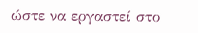ώστε να εργαστεί στο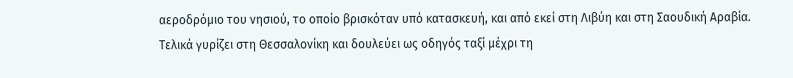αεροδρόμιο του νησιού, το οποίο βρισκόταν υπό κατασκευή, και από εκεί στη Λιβύη και στη Σαουδική Αραβία. Τελικά γυρίζει στη Θεσσαλονίκη και δουλεύει ως οδηγός ταξί μέχρι τη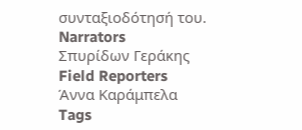συνταξιοδότησή του.
Narrators
Σπυρίδων Γεράκης
Field Reporters
Άννα Καράμπελα
Tags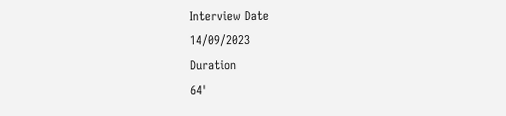Interview Date
14/09/2023
Duration
64'